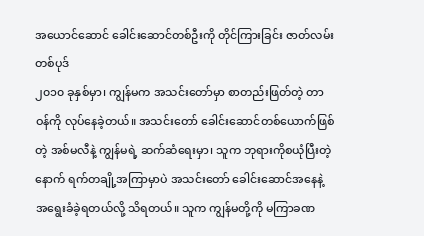အယောင်ဆောင် ခေါင်းဆောင်တစ်ဦးကို တိုင်ကြားခြင်း ဇာတ်လမ်းတစ်ပုဒ်
၂၀၁၀ ခုနှစ်မှာ၊ ကျွန်မက အသင်းတော်မှာ စာတည်းဖြတ်တဲ့ တာဝန်ကို လုပ်နေခဲ့တယ်။ အသင်းတော် ခေါင်းဆောင်တစ်ယောက်ဖြစ်တဲ့ အစ်မလီနဲ့ ကျွန်မရဲ့ ဆက်ဆံရေးမှာ၊ သူက ဘုရားကိုစယုံပြီးတဲ့နောက် ရက်တချို့အကြာမှာပဲ အသင်းတော် ခေါင်းဆောင်အနေနဲ့ အရွေးခံခဲ့ရတယ်လို့ သိရတယ်။ သူက ကျွန်မတို့ကို မကြာခဏ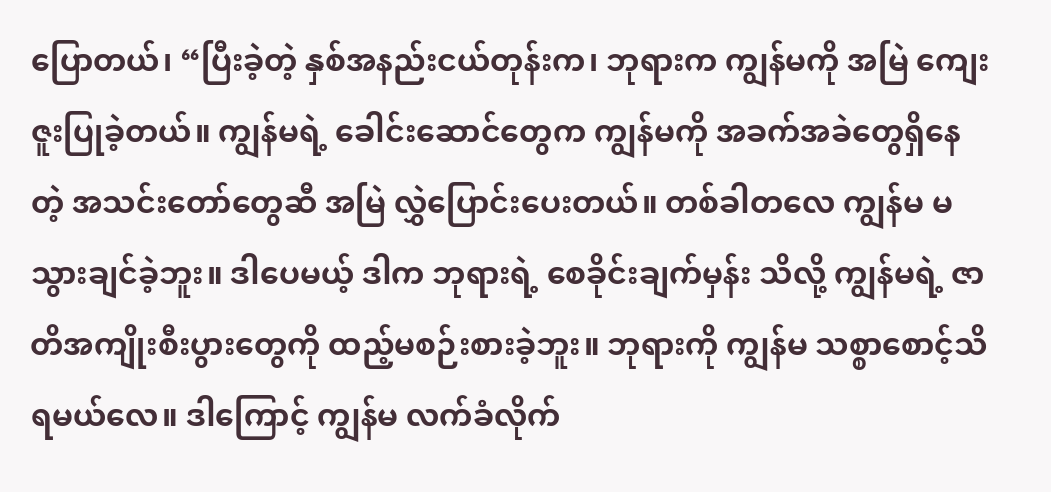ပြောတယ်၊ “ပြီးခဲ့တဲ့ နှစ်အနည်းငယ်တုန်းက၊ ဘုရားက ကျွန်မကို အမြဲ ကျေးဇူးပြုခဲ့တယ်။ ကျွန်မရဲ့ ခေါင်းဆောင်တွေက ကျွန်မကို အခက်အခဲတွေရှိနေတဲ့ အသင်းတော်တွေဆီ အမြဲ လွှဲပြောင်းပေးတယ်။ တစ်ခါတလေ ကျွန်မ မသွားချင်ခဲ့ဘူး။ ဒါပေမယ့် ဒါက ဘုရားရဲ့ စေခိုင်းချက်မှန်း သိလို့ ကျွန်မရဲ့ ဇာတိအကျိုးစီးပွားတွေကို ထည့်မစဉ်းစားခဲ့ဘူး။ ဘုရားကို ကျွန်မ သစ္စာစောင့်သိရမယ်လေ။ ဒါကြောင့် ကျွန်မ လက်ခံလိုက်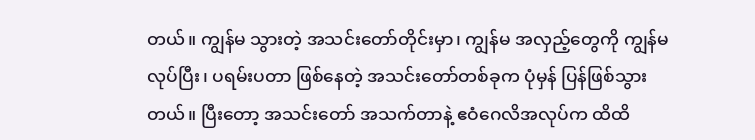တယ်။ ကျွန်မ သွားတဲ့ အသင်းတော်တိုင်းမှာ၊ ကျွန်မ အလှည့်တွေကို ကျွန်မ လုပ်ပြီး၊ ပရမ်းပတာ ဖြစ်နေတဲ့ အသင်းတော်တစ်ခုက ပုံမှန် ပြန်ဖြစ်သွားတယ်။ ပြီးတော့ အသင်းတော် အသက်တာနဲ့ ဧဝံဂေလိအလုပ်က ထိထိ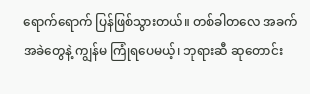ရောက်ရောက် ပြန်ဖြစ်သွားတယ်။ တစ်ခါတလေ အခက်အခဲတွေနဲ့ ကျွန်မ ကြုံရပေမယ့်၊ ဘုရားဆီ ဆုတောင်း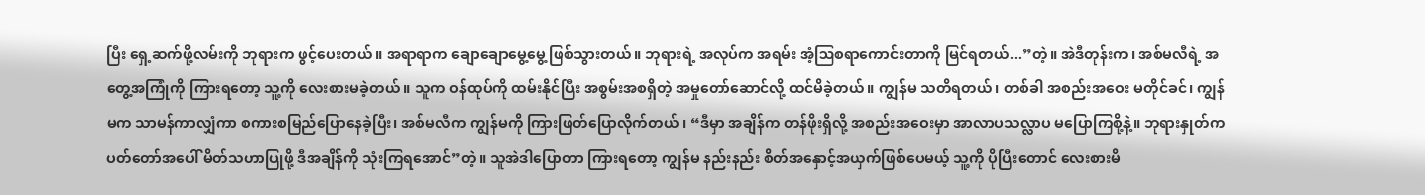ပြီး ရှေ့ဆက်ဖို့လမ်းကို ဘုရားက ဖွင့်ပေးတယ်။ အရာရာက ချောချောမွေ့မွေ့ ဖြစ်သွားတယ်။ ဘုရားရဲ့ အလုပ်က အရမ်း အံ့ဩစရာကောင်းတာကို မြင်ရတယ်...”တဲ့။ အဲဒီတုန်းက၊ အစ်မလီရဲ့ အတွေ့အကြုံကို ကြားရတော့ သူ့ကို လေးစားမခဲ့တယ်။ သူက ဝန်ထုပ်ကို ထမ်းနိုင်ပြီး အစွမ်းအစရှိတဲ့ အမှုတော်ဆောင်လို့ ထင်မိခဲ့တယ်။ ကျွန်မ သတိရတယ်၊ တစ်ခါ အစည်းအဝေး မတိုင်ခင်၊ ကျွန်မက သာမန်ကာလျှံကာ စကားစမြည်ပြောနေခဲ့ပြီး၊ အစ်မလီက ကျွန်မကို ကြားဖြတ်ပြောလိုက်တယ်၊ “ဒီမှာ အချိန်က တန်ဖိုးရှိလို့ အစည်းအဝေးမှာ အာလာပသလ္လာပ မပြောကြစို့နဲ့။ ဘုရားနှုတ်ကပတ်တော်အပေါ် မိတ်သဟာပြုဖို့ ဒီအချိန်ကို သုံးကြရအောင်”တဲ့။ သူအဲဒါပြောတာ ကြားရတော့ ကျွန်မ နည်းနည်း စိတ်အနှောင့်အယှက်ဖြစ်ပေမယ့် သူ့ကို ပိုပြီးတောင် လေးစားမိ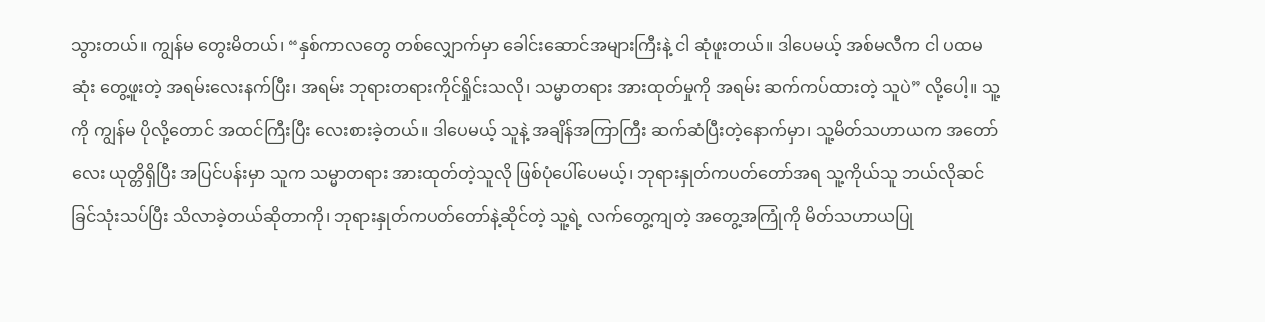သွားတယ်။ ကျွန်မ တွေးမိတယ်၊ “နှစ်ကာလတွေ တစ်လျှောက်မှာ ခေါင်းဆောင်အများကြီးနဲ့ ငါ ဆုံဖူးတယ်။ ဒါပေမယ့် အစ်မလီက ငါ ပထမဆုံး တွေ့ဖူးတဲ့ အရမ်းလေးနက်ပြီး၊ အရမ်း ဘုရားတရားကိုင်ရှိုင်းသလို၊ သမ္မာတရား အားထုတ်မှုကို အရမ်း ဆက်ကပ်ထားတဲ့ သူပဲ” လို့ပေါ့။ သူ့ကို ကျွန်မ ပိုလို့တောင် အထင်ကြီးပြီး လေးစားခဲ့တယ်။ ဒါပေမယ့် သူနဲ့ အချိန်အကြာကြီး ဆက်ဆံပြီးတဲ့နောက်မှာ၊ သူ့မိတ်သဟာယက အတော်လေး ယုတ္တိရှိပြီး အပြင်ပန်းမှာ သူက သမ္မာတရား အားထုတ်တဲ့သူလို ဖြစ်ပုံပေါ်ပေမယ့်၊ ဘုရားနှုတ်ကပတ်တော်အရ သူ့ကိုယ်သူ ဘယ်လိုဆင်ခြင်သုံးသပ်ပြီး သိလာခဲ့တယ်ဆိုတာကို၊ ဘုရားနှုတ်ကပတ်တော်နဲ့ဆိုင်တဲ့ သူ့ရဲ့ လက်တွေ့ကျတဲ့ အတွေ့အကြုံကို မိတ်သဟာယပြု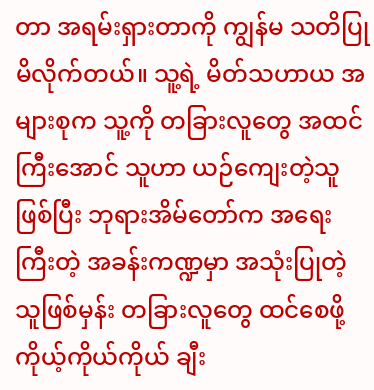တာ အရမ်းရှားတာကို ကျွန်မ သတိပြုမိလိုက်တယ်။ သူ့ရဲ့ မိတ်သဟာယ အများစုက သူ့ကို တခြားလူတွေ အထင်ကြီးအောင် သူဟာ ယဉ်ကျေးတဲ့သူဖြစ်ပြီး ဘုရားအိမ်တော်က အရေးကြီးတဲ့ အခန်းကဏ္ဍမှာ အသုံးပြုတဲ့သူဖြစ်မှန်း တခြားလူတွေ ထင်စေဖို့ ကိုယ့်ကိုယ်ကိုယ် ချီး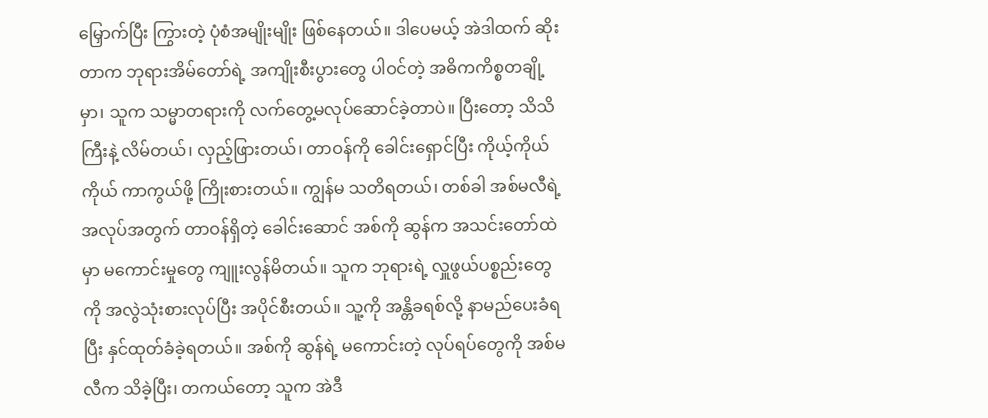မြှောက်ပြီး ကြွားတဲ့ ပုံစံအမျိုးမျိုး ဖြစ်နေတယ်။ ဒါပေမယ့် အဲဒါထက် ဆိုးတာက ဘုရားအိမ်တော်ရဲ့ အကျိုးစီးပွားတွေ ပါဝင်တဲ့ အဓိကကိစ္စတချို့မှာ၊ သူက သမ္မာတရားကို လက်တွေ့မလုပ်ဆောင်ခဲ့တာပဲ။ ပြီးတော့ သိသိကြီးနဲ့ လိမ်တယ်၊ လှည့်ဖြားတယ်၊ တာဝန်ကို ခေါင်းရှောင်ပြီး ကိုယ့်ကိုယ်ကိုယ် ကာကွယ်ဖို့ ကြိုးစားတယ်။ ကျွန်မ သတိရတယ်၊ တစ်ခါ အစ်မလီရဲ့ အလုပ်အတွက် တာဝန်ရှိတဲ့ ခေါင်းဆောင် အစ်ကို ဆွန်က အသင်းတော်ထဲမှာ မကောင်းမှုတွေ ကျူးလွန်မိတယ်။ သူက ဘုရားရဲ့ လှူဖွယ်ပစ္စည်းတွေကို အလွဲသုံးစားလုပ်ပြီး အပိုင်စီးတယ်။ သူ့ကို အန္တိခရစ်လို့ နာမည်ပေးခံရပြီး နှင်ထုတ်ခံခဲ့ရတယ်။ အစ်ကို ဆွန်ရဲ့ မကောင်းတဲ့ လုပ်ရပ်တွေကို အစ်မလီက သိခဲ့ပြီး၊ တကယ်တော့ သူက အဲဒီ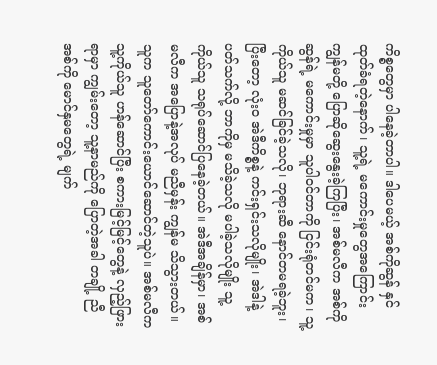ကိစ္စတွေမှာ ပါနေခဲ့တာပါ။ ဒါပေမယ့် အစ်ကိုဆွန် နှင်ထုတ်ခံရတဲ့နောက်၊ သူ့ရဲ့ မကောင်းမှုတွေအကြောင်း ကျွန်မတို့ ပြောဆိုဆွေးနွေးခဲ့ကြပြီး၊ အစ်မလီက အစ်ကိုဆွန်ရဲ့ မကောင်းမှုမှာ သူပါဝင်တာကို ငြင်းရုံတင်မက၊ သူ့ကိုယ်သူ မဆင်ခြင်ခဲ့သလို၊ ဘုရားဆီ နောင်တမရခဲ့ဘူး၊ ပြီးတော့ လုံးဝ အဲဒီကိစ္စနဲ့ ကင်းရှင်းသလိုမျိုး၊ အဲဒါနဲ့ပတ်သက်လို့ ဘာကိုမှ မသိခဲ့သလို မပါခဲ့သလိုမျိုး သူ့ကိုယ်သူ သရုပ်ဆောင်ပြနေခဲ့တယ်။ အဲဒီအချိန်မှာ၊ အစ်မလီက အပြောနဲ့အလုပ် မညီမှန်း ကျွန်မ သိသွားတယ်။ သူက သူတော်ကောင်းယောင်ဆောင်တဲ့သူပဲ။ အစ်မလီက သူ့ကိုယ်သူ ဟန်ဆောင်ပြီး စကားမြင့်မြင့်တွေနဲ့ လှည့်ဖြားရာမှာ ကျွမ်းတော့ သူ့နာမည်ကို ပြောတဲ့အခါ တချို့ ညီအစ်ကို မောင်နှမတွေရဲ့ မျက်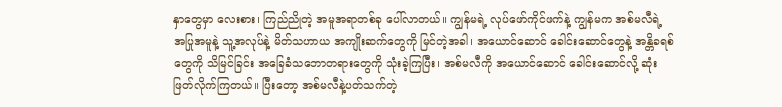နှာတွေမှာ လေးစား၊ ကြည်ညိုတဲ့ အမူအရာတစ်ခု ပေါ်လာတယ်။ ကျွန်မရဲ့ လုပ်ဖော်ကိုင်ဖက်နဲ့ ကျွန်မက အစ်မလီရဲ့ အပြုအမူနဲ့ သူ့အလုပ်နဲ့ မိတ်သဟာယ အကျိုးဆက်တွေကို မြင်တဲ့အခါ၊ အယောင်ဆောင် ခေါင်းဆောင်တွေနဲ့ အန္တိခရစ်တွေကို သိမြင်ခြင်း အခြေခံသဘောတရားတွေကို သုံးခဲ့ကြပြီး၊ အစ်မလီကို အယောင်ဆောင် ခေါင်းဆောင်လို့ ဆုံးဖြတ်လိုက်ကြတယ်။ ပြီးတော့ အစ်မလီနဲ့ပတ်သက်တဲ့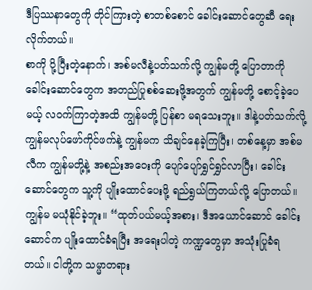ဒီပြဿနာတွေကို တိုင်ကြားတဲ့ စာတစ်စောင် ခေါင်းဆောင်တွေဆီ ရေးလိုက်တယ်။
စာကို ပို့ပြီးတဲ့နောက်၊ အစ်မလီနဲ့ပတ်သက်လို့ ကျွန်မတို့ ပြောတာကို ခေါင်းဆောင်တွေက အတည်ပြုစစ်ဆေးဖို့အတွက် ကျွန်မတို့ စောင့်ခဲ့ပေမယ့် လဝက်ကြာတဲ့အထိ ကျွန်မတို့ ပြန်စာ မရသေးဘူး။ ဒါနဲ့ပတ်သက်လို့ ကျွန်မလုပ်ဖော်ကိုင်ဖက်နဲ့ ကျွန်မက သိချင်နေခဲ့ကြပြီး၊ တစ်နေ့မှာ အစ်မလီက ကျွန်မတို့နဲ့ အစည်းအဝေးကို ပျော်ပျော်ရွှင်ရွှင်လာပြီး၊ ခေါင်းဆောင်တွေက သူ့ကို ပျိုးထောင်ပေးဖို့ ရည်ရွယ်ကြတယ်လို့ ပြောတယ်။ ကျွန်မ မယုံနိုင်ခဲ့ဘူး။ “ထုတ်ပယ်မယ့်အစား၊ ဒီအယောင်ဆောင် ခေါင်းဆောင်က ပျိုးထောင်ခံရပြီး အရေးပါတဲ့ ကဏ္ဍတွေမှာ အသုံးပြုခံရတယ်။ ငါတို့က သမ္မာတရား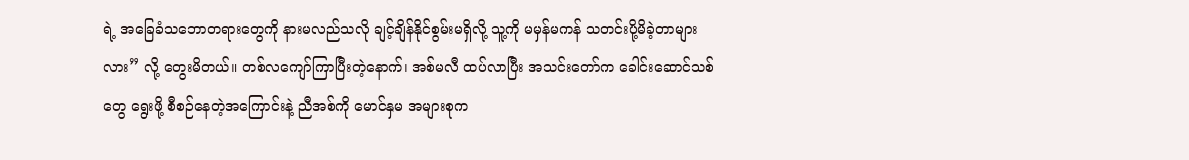ရဲ့ အခြေခံသဘောတရားတွေကို နားမလည်သလို ချင့်ချိန်နိုင်စွမ်းမရှိလို့ သူ့ကို မမှန်မကန် သတင်းပို့မိခဲ့တာများလား” လို့ တွေးမိတယ်။ တစ်လကျော်ကြာပြီးတဲ့နောက်၊ အစ်မလီ ထပ်လာပြီး အသင်းတော်က ခေါင်းဆောင်သစ်တွေ ရွေးဖို့ စီစဉ်နေတဲ့အကြောင်းနဲ့ ညီအစ်ကို မောင်နှမ အများစုက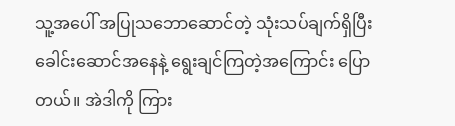သူ့အပေါ် အပြုသဘောဆောင်တဲ့ သုံးသပ်ချက်ရှိပြီး ခေါင်းဆောင်အနေနဲ့ ရွေးချင်ကြတဲ့အကြောင်း ပြောတယ်။ အဲဒါကို ကြား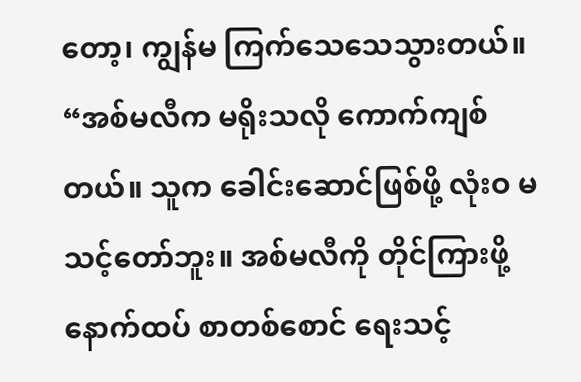တော့၊ ကျွန်မ ကြက်သေသေသွားတယ်။ “အစ်မလီက မရိုးသလို ကောက်ကျစ်တယ်။ သူက ခေါင်းဆောင်ဖြစ်ဖို့ လုံးဝ မသင့်တော်ဘူး။ အစ်မလီကို တိုင်ကြားဖို့ နောက်ထပ် စာတစ်စောင် ရေးသင့်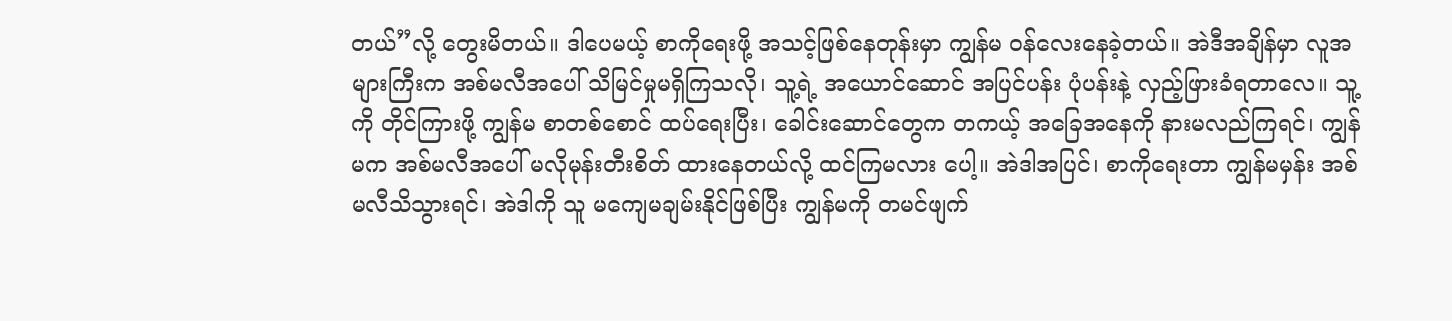တယ်”လို့ တွေးမိတယ်။ ဒါပေမယ့် စာကိုရေးဖို့ အသင့်ဖြစ်နေတုန်းမှာ ကျွန်မ ဝန်လေးနေခဲ့တယ်။ အဲဒီအချိန်မှာ လူအများကြီးက အစ်မလီအပေါ် သိမြင်မှုမရှိကြသလို၊ သူ့ရဲ့ အယောင်ဆောင် အပြင်ပန်း ပုံပန်းနဲ့ လှည့်ဖြားခံရတာလေ။ သူ့ကို တိုင်ကြားဖို့ ကျွန်မ စာတစ်စောင် ထပ်ရေးပြီး၊ ခေါင်းဆောင်တွေက တကယ့် အခြေအနေကို နားမလည်ကြရင်၊ ကျွန်မက အစ်မလီအပေါ် မလိုမုန်းတီးစိတ် ထားနေတယ်လို့ ထင်ကြမလား ပေါ့။ အဲဒါအပြင်၊ စာကိုရေးတာ ကျွန်မမှန်း အစ်မလီသိသွားရင်၊ အဲဒါကို သူ မကျေမချမ်းနိုင်ဖြစ်ပြီး ကျွန်မကို တမင်ဖျက်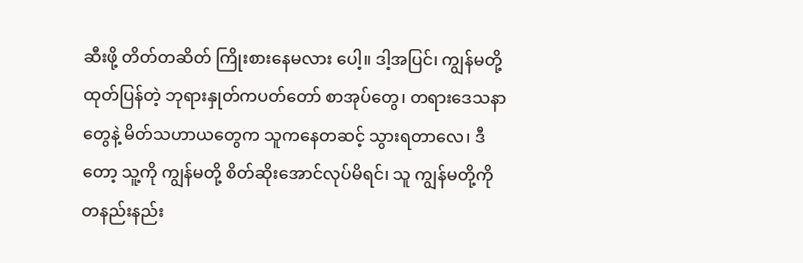ဆီးဖို့ တိတ်တဆိတ် ကြိုးစားနေမလား ပေါ့။ ဒါ့အပြင်၊ ကျွန်မတို့ ထုတ်ပြန်တဲ့ ဘုရားနှုတ်ကပတ်တော် စာအုပ်တွေ၊ တရားဒေသနာတွေနဲ့ မိတ်သဟာယတွေက သူကနေတဆင့် သွားရတာလေ၊ ဒီတော့ သူ့ကို ကျွန်မတို့ စိတ်ဆိုးအောင်လုပ်မိရင်၊ သူ ကျွန်မတို့ကို တနည်းနည်း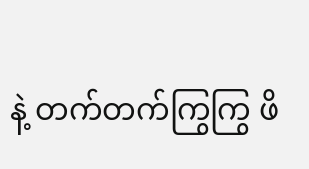နဲ့ တက်တက်ကြွကြွ ဖိ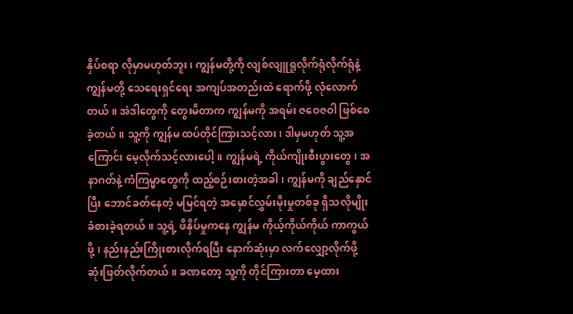နှိပ်စရာ လိုမှာမဟုတ်ဘူး၊ ကျွန်မတို့ကို လျစ်လျူရှုလိုက်ရုံလိုက်ရုံနဲ့ ကျွန်မတို့ သေရေးရှင်ရေး အကျပ်အတည်းထဲ ရောက်ဖို့ လုံလောက်တယ်။ အဲဒါတွေကို တွေးမိတာက ကျွန်မကို အရမ်း ဇဝေဇဝါ ဖြစ်စေခဲ့တယ်။ သူ့ကို ကျွန်မ ထပ်တိုင်ကြားသင့်လား၊ ဒါမှမဟုတ် သူ့အကြောင်း မေ့လိုက်သင့်လားပေါ့။ ကျွန်မရဲ့ ကိုယ်ကျိုးစီးပွားတွေ၊ အနာဂတ်နဲ့ ကံကြမ္မာတွေကို ထည့်စဉ်းစားတဲ့အခါ၊ ကျွန်မကို ချည်နှောင်ပြီး ဘောင်ခတ်နေတဲ့ မမြင်ရတဲ့ အမှောင်လွှမ်းမိုးမှုတစ်ခု ရှိသလိုမျိုး ခံစားခဲ့ရတယ်။ သူ့ရဲ့ ဖိနှိပ်မှုကနေ ကျွန်မ ကိုယ့်ကိုယ်ကိုယ် ကာကွယ်ဖို့၊ နည်းနည်းကြိုးစားလိုက်ရပြီး နောက်ဆုံးမှာ လက်လျှော့လိုက်ဖို့ ဆုံးဖြတ်လိုက်တယ်။ ခဏတော့ သူ့ကို တိုင်ကြားတာ မေ့ထား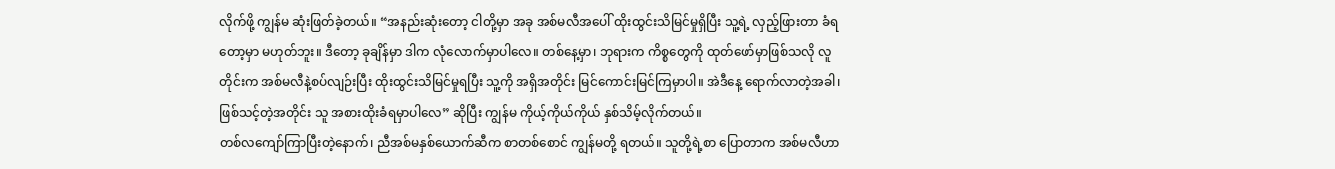လိုက်ဖို့ ကျွန်မ ဆုံးဖြတ်ခဲ့တယ်။ “အနည်းဆုံးတော့ ငါတို့မှာ အခု အစ်မလီအပေါ် ထိုးထွင်းသိမြင်မှုရှိပြီး သူ့ရဲ့ လှည့်ဖြားတာ ခံရတော့မှာ မဟုတ်ဘူး။ ဒီတော့ ခုချိန်မှာ ဒါက လုံလောက်မှာပါလေ။ တစ်နေ့မှာ၊ ဘုရားက ကိစ္စတွေကို ထုတ်ဖော်မှာဖြစ်သလို လူတိုင်းက အစ်မလီနဲ့စပ်လျဉ်းပြီး ထိုးထွင်းသိမြင်မှုရပြီး သူ့ကို အရှိအတိုင်း မြင်ကောင်းမြင်ကြမှာပါ။ အဲဒီနေ့ ရောက်လာတဲ့အခါ၊ ဖြစ်သင့်တဲ့အတိုင်း သူ အစားထိုးခံရမှာပါလေ” ဆိုပြီး ကျွန်မ ကိုယ့်ကိုယ်ကိုယ် နှစ်သိမ့်လိုက်တယ်။
တစ်လကျော်ကြာပြီးတဲ့နောက်၊ ညီအစ်မနှစ်ယောက်ဆီက စာတစ်စောင် ကျွန်မတို့ ရတယ်။ သူတို့ရဲ့စာ ပြောတာက အစ်မလီဟာ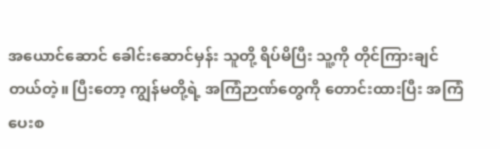အယောင်ဆောင် ခေါင်းဆောင်မှန်း သူတို့ ရိပ်မိပြီး သူ့ကို တိုင်ကြားချင်တယ်တဲ့။ ပြီးတော့ ကျွန်မတို့ရဲ့ အကြံဉာဏ်တွေကို တောင်းထားပြီး အကြံပေးစ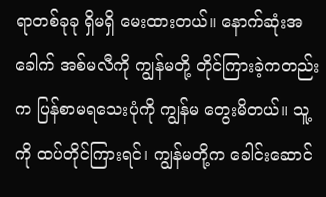ရာတစ်ခုခု ရှိမရှိ မေးထားတယ်။ နောက်ဆုံးအခေါက် အစ်မလီကို ကျွန်မတို့ တိုင်ကြားခဲ့ကတည်းက ပြန်စာမရသေးပုံကို ကျွန်မ တွေးမိတယ်။ သူ့ကို ထပ်တိုင်ကြားရင်၊ ကျွန်မတို့က ခေါင်းဆောင်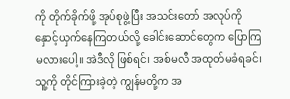ကို တိုက်ခိုက်ဖို့ အုပ်စုဖွဲ့ပြီး အသင်းတော် အလုပ်ကို နှောင့်ယှက်နေကြတယ်လို့ ခေါင်းဆောင်တွေက ပြောကြမလားပေါ့။ အဲဒီလို ဖြစ်ရင်၊ အစ်မလီ အထုတ်မခံရခင်၊ သူ့ကို တိုင်ကြားခဲ့တဲ့ ကျွန်မတို့က အ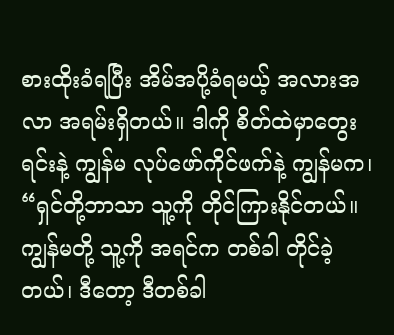စားထိုးခံရပြီး အိမ်အပို့ခံရမယ့် အလားအလာ အရမ်းရှိတယ်။ ဒါကို စိတ်ထဲမှာတွေးရင်းနဲ့ ကျွန်မ လုပ်ဖော်ကိုင်ဖက်နဲ့ ကျွန်မက၊ “ရှင်တို့ဘာသာ သူ့ကို တိုင်ကြားနိုင်တယ်။ ကျွန်မတို့ သူ့ကို အရင်က တစ်ခါ တိုင်ခဲ့တယ်၊ ဒီတော့ ဒီတစ်ခါ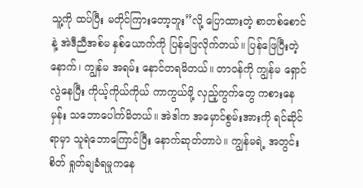သူ့ကို ထပ်ပြီး မတိုင်ကြားတော့ဘူး”လို့ ပြောထားတဲ့ စာတစ်စောင်နဲ့ အဲဒီညီအစ်မ နှစ်ယောက်ကို ပြန်ဖြေလိုက်တယ်။ ပြန်ဖြေပြီးတဲ့နောက်၊ ကျွန်မ အရမ်း နောင်တရမိတယ်။ တာဝန်ကို ကျွန်မ ရှောင်လွဲနေပြီး ကိုယ့်ကိုယ်ကိုယ် ကာကွယ်ဖို့ လှည့်ကွက်တွေ ကစားနေမှန်း သဘောပေါက်မိတယ်။ အဲဒါက အမှောင်စွမ်းအားကို ရင်ဆိုင်ရာမှာ သူရဲဘောကြောင်ပြီး နောက်ဆုတ်တာပဲ။ ကျွန်မရဲ့ အတွင်းစိတ် ရှုတ်ချခံရမှုကနေ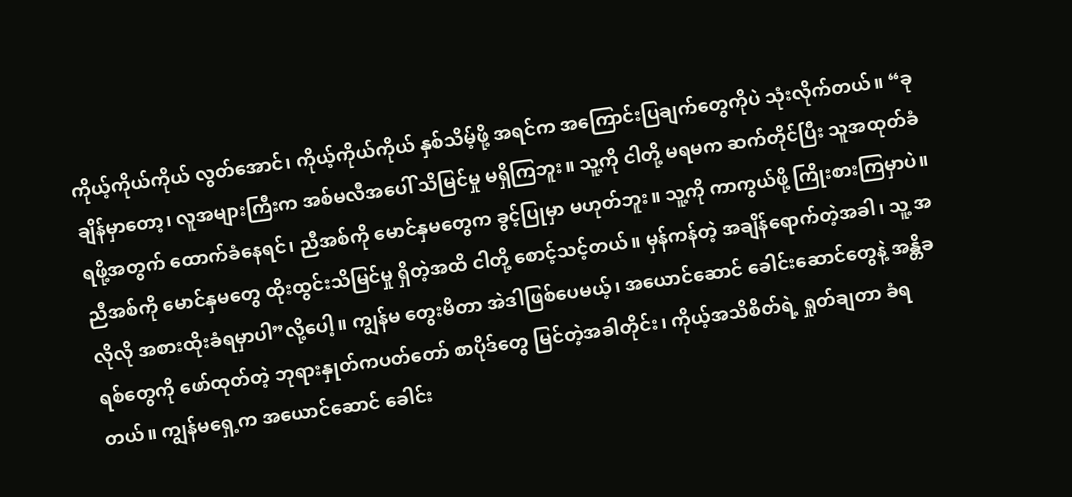ကိုယ့်ကိုယ်ကိုယ် လွတ်အောင်၊ ကိုယ့်ကိုယ်ကိုယ် နှစ်သိမ့်ဖို့ အရင်က အကြောင်းပြချက်တွေကိုပဲ သုံးလိုက်တယ်။ “ခုချိန်မှာတော့၊ လူအများကြီးက အစ်မလီအပေါ် သိမြင်မှု မရှိကြဘူး။ သူ့ကို ငါတို့ မရမက ဆက်တိုင်ပြီး သူအထုတ်ခံရဖို့အတွက် ထောက်ခံနေရင်၊ ညီအစ်ကို မောင်နှမတွေက ခွင့်ပြုမှာ မဟုတ်ဘူး။ သူ့ကို ကာကွယ်ဖို့ ကြိုးစားကြမှာပဲ။ ညီအစ်ကို မောင်နှမတွေ ထိုးထွင်းသိမြင်မှု ရှိတဲ့အထိ ငါတို့ စောင့်သင့်တယ်။ မှန်ကန်တဲ့ အချိန်ရောက်တဲ့အခါ၊ သူ့ အလိုလို အစားထိုးခံရမှာပါ”လို့ပေါ့။ ကျွန်မ တွေးမိတာ အဲဒါဖြစ်ပေမယ့်၊ အယောင်ဆောင် ခေါင်းဆောင်တွေနဲ့ အန္တိခရစ်တွေကို ဖော်ထုတ်တဲ့ ဘုရားနှုတ်ကပတ်တော် စာပိုဒ်တွေ မြင်တဲ့အခါတိုင်း၊ ကိုယ့်အသိစိတ်ရဲ့ ရှုတ်ချတာ ခံရတယ်။ ကျွန်မရှေ့က အယောင်ဆောင် ခေါင်း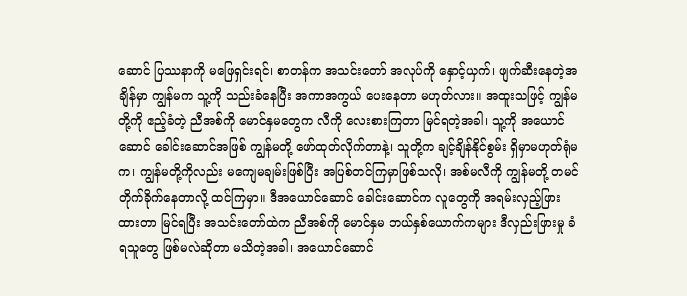ဆောင် ပြဿနာကို မဖြေရှင်းရင်၊ စာတန်က အသင်းတော် အလုပ်ကို နှောင့်ယှက်၊ ဖျက်ဆီးနေတဲ့အချိန်မှာ ကျွန်မက သူ့ကို သည်းခံနေပြီး အကာအကွယ် ပေးနေတာ မဟုတ်လား။ အထူးသဖြင့် ကျွန်မတို့ကို ဧည့်ခံတဲ့ ညီအစ်ကို မောင်နှမတွေက လီကို လေးစားကြတာ မြင်ရတဲ့အခါ၊ သူ့ကို အယောင်ဆောင် ခေါင်းဆောင်အဖြစ် ကျွန်မတို့ ဖော်ထုတ်လိုက်တာနဲ့၊ သူတို့က ချင့်ချိန်နိုင်စွမ်း ရှိမှာမဟုတ်ရုံမက၊ ကျွန်မတို့ကိုလည်း မကျေမချမ်းဖြစ်ပြီး အပြစ်တင်ကြမှာဖြစ်သလို၊ အစ်မလီကို ကျွန်မတို့ တမင်တိုက်ခိုက်နေတာလို့ ထင်ကြမှာ။ ဒီအယောင်ဆောင် ခေါင်းဆောင်က လူတွေကို အရမ်းလှည့်ဖြားထားတာ မြင်ရပြီး အသင်းတော်ထဲက ညီအစ်ကို မောင်နှမ ဘယ်နှစ်ယောက်ကများ ဒီလှည်းဖြားမှု ခံရသူတွေ ဖြစ်မလဲဆိုတာ မသိတဲ့အခါ၊ အယောင်ဆောင်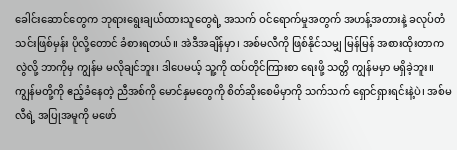ခေါင်းဆောင်တွေက ဘုရားရွေးချယ်ထားသူတွေရဲ့ အသက် ဝင်ရောက်မှုအတွက် အဟန့်အတားနဲ့ ခလုပ်တံသင်းဖြစ်မှန်း ပိုလို့တောင် ခံစားရတယ်။ အဲဒီအချိန်မှာ၊ အစ်မလီကို ဖြစ်နိုင်သမျှ မြန်မြန် အစားထိုးတာကလွဲလို့ ဘာကိုမှ ကျွန်မ မလိုချင်ဘူး၊ ဒါပေမယ့် သူ့ကို ထပ်တိုင်ကြားစာ ရေးဖို့ သတ္တိ ကျွန်မမှာ မရှိခဲ့ဘူး။ ကျွန်မတို့ကို ဧည့်ခံနေတဲ့ ညီအစ်ကို မောင်နှမတွေကို စိတ်ဆိုးစေမိမှာကို သက်သက် ရှောင်ရှားရင်းနဲ့ပဲ၊ အစ်မလီရဲ့ အပြုအမူကို မဖော်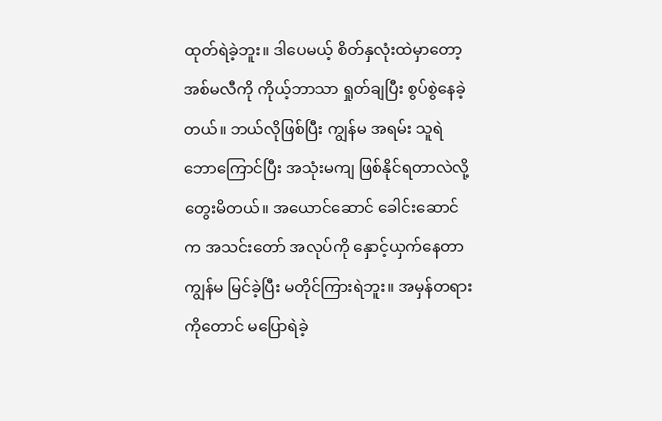ထုတ်ရဲခဲ့ဘူး။ ဒါပေမယ့် စိတ်နှလုံးထဲမှာတော့ အစ်မလီကို ကိုယ့်ဘာသာ ရှုတ်ချပြီး စွပ်စွဲနေခဲ့တယ်။ ဘယ်လိုဖြစ်ပြီး ကျွန်မ အရမ်း သူရဲဘောကြောင်ပြီး အသုံးမကျ ဖြစ်နိုင်ရတာလဲလို့ တွေးမိတယ်။ အယောင်ဆောင် ခေါင်းဆောင်က အသင်းတော် အလုပ်ကို နှောင့်ယှက်နေတာ ကျွန်မ မြင်ခဲ့ပြီး မတိုင်ကြားရဲဘူး။ အမှန်တရားကိုတောင် မပြောရဲခဲ့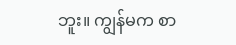ဘူး။ ကျွန်မက စာ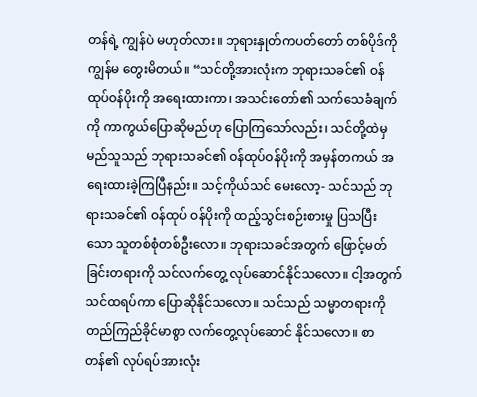တန်ရဲ့ ကျွန်ပဲ မဟုတ်လား။ ဘုရားနှုတ်ကပတ်တော် တစ်ပိုဒ်ကို ကျွန်မ တွေးမိတယ်။ “သင်တို့အားလုံးက ဘုရားသခင်၏ ဝန်ထုပ်ဝန်ပိုးကို အရေးထားကာ၊ အသင်းတော်၏ သက်သေခံချက်ကို ကာကွယ်ပြောဆိုမည်ဟု ပြောကြသော်လည်း၊ သင်တို့ထဲမှ မည်သူသည် ဘုရားသခင်၏ ဝန်ထုပ်ဝန်ပိုးကို အမှန်တကယ် အရေးထားခဲ့ကြပြီနည်း။ သင့်ကိုယ်သင် မေးလော့- သင်သည် ဘုရားသခင်၏ ဝန်ထုပ် ဝန်ပိုးကို ထည့်သွင်းစဉ်းစားမှု ပြသပြီးသော သူတစ်စုံတစ်ဦးလော။ ဘုရားသခင်အတွက် ဖြောင့်မတ်ခြင်းတရားကို သင်လက်တွေ့ လုပ်ဆောင်နိုင်သလော။ ငါ့အတွက် သင်ထရပ်ကာ ပြောဆိုနိုင်သလော။ သင်သည် သမ္မာတရားကို တည်ကြည်ခိုင်မာစွာ လက်တွေ့လုပ်ဆောင် နိုင်သလော။ စာတန်၏ လုပ်ရပ်အားလုံး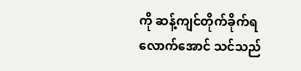ကို ဆန့်ကျင်တိုက်ခိုက်ရလောက်အောင် သင်သည်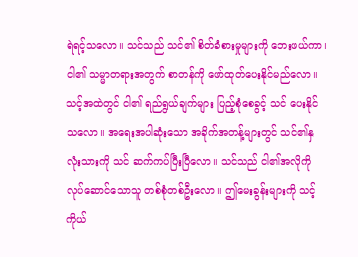ရဲရင့်သလော။ သင်သည် သင်၏ စိတ်ခံစားမှုများကို ဘေးဖယ်ကာ၊ ငါ၏ သမ္မာတရားအတွက် စာတန်ကို ဖော်ထုတ်ပေးနိုင်မည်လော။ သင့်အထဲတွင် ငါ၏ ရည်ရွယ်ချက်များ ပြည့်စုံစေခွင့် သင် ပေးနိုင်သလော။ အရေးအပါဆုံးသော အခိုက်အတန့်များတွင် သင်၏နှလုံးသားကို သင် ဆက်ကပ်ပြီးပြီလော။ သင်သည် ငါ၏အလိုကို လုပ်ဆောင်သောသူ တစ်စုံတစ်ဦးလော။ ဤမေးခွန်းများကို သင့်ကိုယ်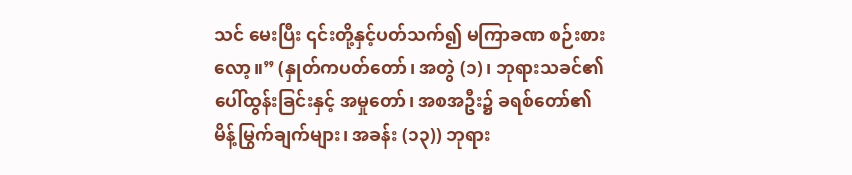သင် မေးပြီး ၎င်းတို့နှင့်ပတ်သက်၍ မကြာခဏ စဉ်းစားလော့။” (နှုတ်ကပတ်တော်၊ အတွဲ (၁)၊ ဘုရားသခင်၏ ပေါ်ထွန်းခြင်းနှင့် အမှုတော်၊ အစအဦး၌ ခရစ်တော်၏ မိန့်မြွက်ချက်များ၊ အခန်း (၁၃)) ဘုရား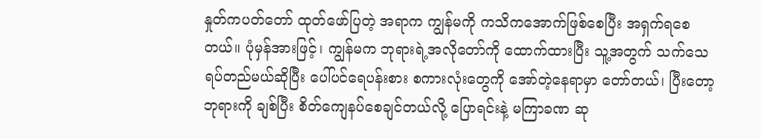နှုတ်ကပတ်တော် ထုတ်ဖော်ပြတဲ့ အရာက ကျွန်မကို ကသိကအောက်ဖြစ်စေပြီး အရှက်ရစေတယ်။ ပုံမှန်အားဖြင့်၊ ကျွန်မက ဘုရားရဲ့အလိုတော်ကို ထောက်ထားပြီး သူ့အတွက် သက်သေရပ်တည်မယ်ဆိုပြီး ပေါ်ပင်ရေပန်းစား စကားလုံးတွေကို အော်တဲ့နေရာမှာ တော်တယ်၊ ပြီးတော့ ဘုရားကို ချစ်ပြီး စိတ်ကျေနပ်စေချင်တယ်လို့ ပြောရင်းနဲ့ မကြာခဏ ဆု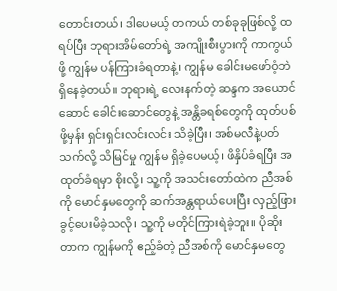တောင်းတယ်၊ ဒါပေမယ့် တကယ် တစ်ခုခုဖြစ်လို့ ထရပ်ပြီး ဘုရားအိမ်တော်ရဲ့ အကျိုးစီးပွားကို ကာကွယ်ဖို့ ကျွန်မ ပန်ကြားခံရတာနဲ့၊ ကျွန်မ ခေါင်းမဖော်ဝံ့ဘဲ ရှိနေခဲ့တယ်။ ဘုရားရဲ့ လေးနက်တဲ့ ဆန္ဒက အယောင်ဆောင် ခေါင်းဆောင်တွေနဲ့ အန္တိခရစ်တွေကို ထုတ်ပစ်ဖို့မှန်း ရှင်းရှင်းလင်းလင်း သိခဲ့ပြီး၊ အစ်မလီနဲ့ပတ်သက်လို့ သိမြင်မှု ကျွန်မ ရှိခဲ့ပေမယ့်၊ ဖိနှိပ်ခံရပြီး အထုတ်ခံရမှာ စိုးလို့၊ သူ့ကို အသင်းတော်ထဲက ညီအစ်ကို မောင်နှမတွေကို ဆက်အန္တရာယ်ပေးပြီး လှည့်ဖြားခွင့်ပေးမိခဲ့သလို၊ သူ့ကို မတိုင်ကြားရဲခဲ့ဘူး။ ပိုဆိုးတာက ကျွန်မကို ဧည့်ခံတဲ့ ညီအစ်ကို မောင်နှမတွေ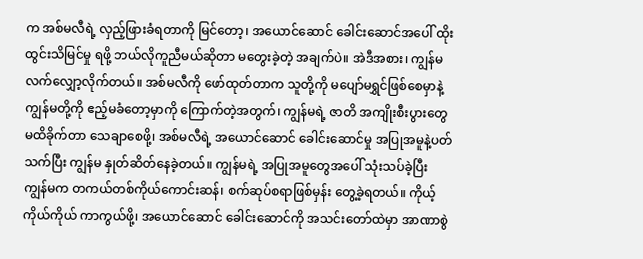က အစ်မလီရဲ့ လှည့်ဖြားခံရတာကို မြင်တော့၊ အယောင်ဆောင် ခေါင်းဆောင်အပေါ် ထိုးထွင်းသိမြင်မှု ရဖို့ ဘယ်လိုကူညီမယ်ဆိုတာ မတွေးခဲ့တဲ့ အချက်ပဲ။ အဲဒီအစား၊ ကျွန်မ လက်လျှော့လိုက်တယ်။ အစ်မလီကို ဖော်ထုတ်တာက သူတို့ကို မပျော်မရွှင်ဖြစ်စေမှာနဲ့ ကျွန်မတို့ကို ဧည့်မခံတော့မှာကို ကြောက်တဲ့အတွက်၊ ကျွန်မရဲ့ ဇာတိ အကျိုးစီးပွားတွေ မထိခိုက်တာ သေချာစေဖို့၊ အစ်မလီရဲ့ အယောင်ဆောင် ခေါင်းဆောင်မှု အပြုအမူနဲ့ပတ်သက်ပြီး ကျွန်မ နှုတ်ဆိတ်နေခဲ့တယ်။ ကျွန်မရဲ့ အပြုအမူတွေအပေါ် သုံးသပ်ခဲ့ပြီး ကျွန်မက တကယ်တစ်ကိုယ်ကောင်းဆန်၊ စက်ဆုပ်စရာဖြစ်မှန်း တွေ့ခဲ့ရတယ်။ ကိုယ့်ကိုယ်ကိုယ် ကာကွယ်ဖို့၊ အယောင်ဆောင် ခေါင်းဆောင်ကို အသင်းတော်ထဲမှာ အာဏာစွဲ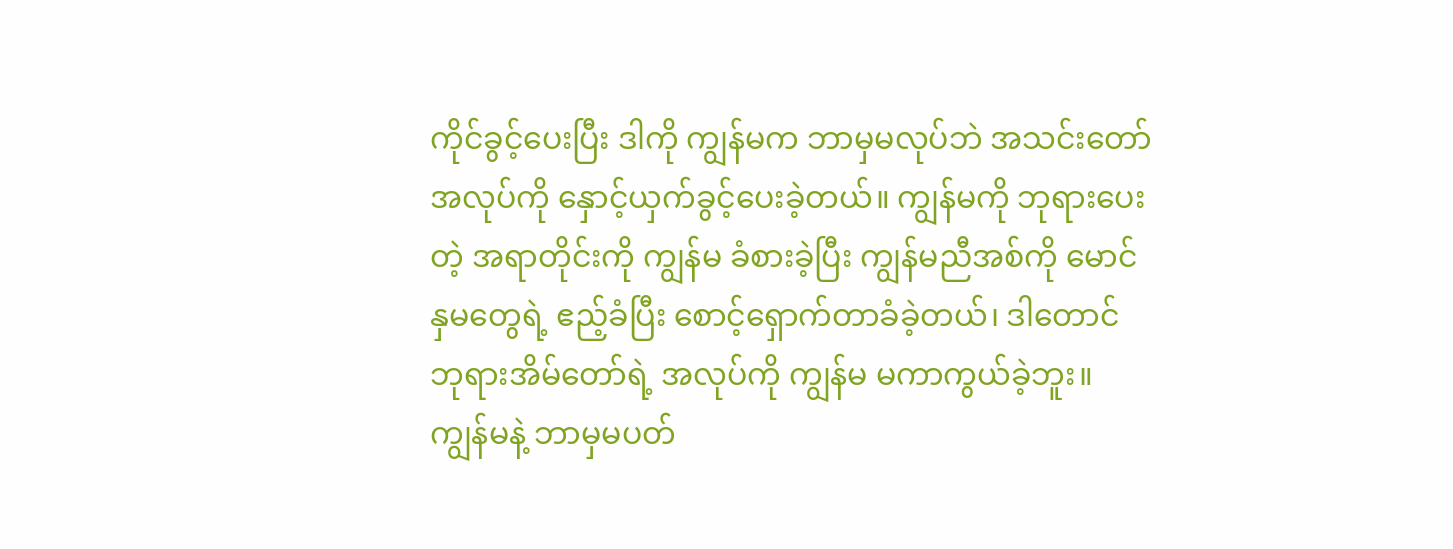ကိုင်ခွင့်ပေးပြီး ဒါကို ကျွန်မက ဘာမှမလုပ်ဘဲ အသင်းတော် အလုပ်ကို နှောင့်ယှက်ခွင့်ပေးခဲ့တယ်။ ကျွန်မကို ဘုရားပေးတဲ့ အရာတိုင်းကို ကျွန်မ ခံစားခဲ့ပြီး ကျွန်မညီအစ်ကို မောင်နှမတွေရဲ့ ဧည့်ခံပြီး စောင့်ရှောက်တာခံခဲ့တယ်၊ ဒါတောင် ဘုရားအိမ်တော်ရဲ့ အလုပ်ကို ကျွန်မ မကာကွယ်ခဲ့ဘူး။ ကျွန်မနဲ့ ဘာမှမပတ်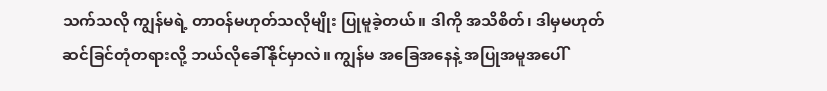သက်သလို ကျွန်မရဲ့ တာဝန်မဟုတ်သလိုမျိုး ပြုမူခဲ့တယ်။ ဒါကို အသိစိတ်၊ ဒါမှမဟုတ် ဆင်ခြင်တုံတရားလို့ ဘယ်လိုခေါ်နိုင်မှာလဲ။ ကျွန်မ အခြေအနေနဲ့ အပြုအမူအပေါ်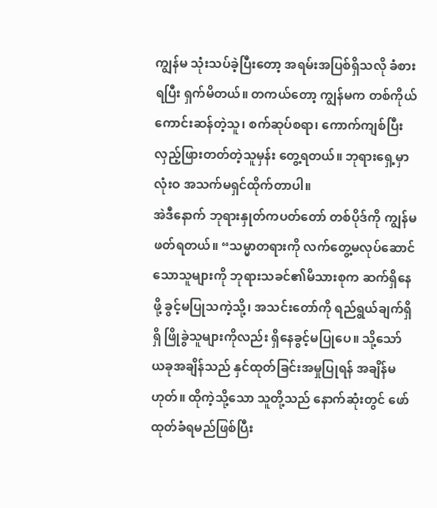ကျွန်မ သုံးသပ်ခဲ့ပြီးတော့ အရမ်းအပြစ်ရှိသလို ခံစားရပြီး ရှက်မိတယ်။ တကယ်တော့ ကျွန်မက တစ်ကိုယ်ကောင်းဆန်တဲ့သူ၊ စက်ဆုပ်စရာ၊ ကောက်ကျစ်ပြီး လှည့်ဖြားတတ်တဲ့သူမှန်း တွေ့ရတယ်။ ဘုရားရှေ့မှာ လုံးဝ အသက်မရှင်ထိုက်တာပါ။
အဲဒီနောက် ဘုရားနှုတ်ကပတ်တော် တစ်ပိုဒ်ကို ကျွန်မ ဖတ်ရတယ်။ “သမ္မာတရားကို လက်တွေ့မလုပ်ဆောင်သောသူများကို ဘုရားသခင်၏မိသားစုက ဆက်ရှိနေဖို့ ခွင့်မပြုသကဲ့သို့၊ အသင်းတော်ကို ရည်ရွယ်ချက်ရှိရှိ ဖြိုခွဲသူများကိုလည်း ရှိနေခွင့်မပြုပေ။ သို့သော် ယခုအချိန်သည် နှင်ထုတ်ခြင်းအမှုပြုရန် အချိန်မဟုတ်။ ထိုကဲ့သို့သော သူတို့သည် နောက်ဆုံးတွင် ဖော်ထုတ်ခံရမည်ဖြစ်ပြီး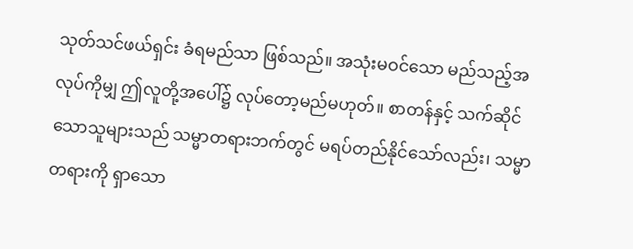သုတ်သင်ဖယ်ရှင်း ခံရမည်သာ ဖြစ်သည်။ အသုံးမဝင်သော မည်သည့်အလုပ်ကိုမျှ ဤလူတို့အပေါ်၌ လုပ်တော့မည်မဟုတ်။ စာတန်နှင့် သက်ဆိုင်သောသူများသည် သမ္မာတရားဘက်တွင် မရပ်တည်နိုင်သော်လည်း၊ သမ္မာတရားကို ရှာသော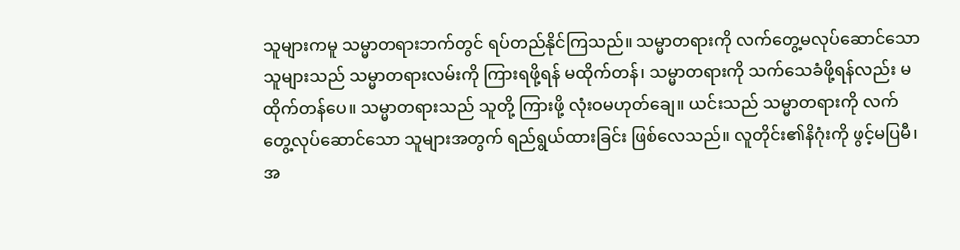သူများကမူ သမ္မာတရားဘက်တွင် ရပ်တည်နိုင်ကြသည်။ သမ္မာတရားကို လက်တွေ့မလုပ်ဆောင်သော သူများသည် သမ္မာတရားလမ်းကို ကြားရဖို့ရန် မထိုက်တန်၊ သမ္မာတရားကို သက်သေခံဖို့ရန်လည်း မထိုက်တန်ပေ။ သမ္မာတရားသည် သူတို့ ကြားဖို့ လုံးဝမဟုတ်ချေ။ ယင်းသည် သမ္မာတရားကို လက်တွေ့လုပ်ဆောင်သော သူများအတွက် ရည်ရွယ်ထားခြင်း ဖြစ်လေသည်။ လူတိုင်း၏နိဂုံးကို ဖွင့်မပြမီ၊ အ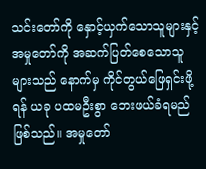သင်းတော်ကို နှောင့်ယှက်သောသူများနှင့် အမှုတော်ကို အဆက်ပြတ်စေသောသူများသည် နောက်မှ ကိုင်တွယ်ဖြေရှင်းဖို့ရန် ယခု ပထမဦးစွာ ဘေးဖယ်ခံရမည်ဖြစ်သည်။ အမှုတော်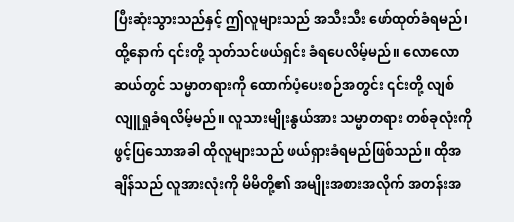ပြီးဆုံးသွားသည်နှင့် ဤလူများသည် အသီးသီး ဖော်ထုတ်ခံရမည်၊ ထို့နောက် ၎င်းတို့ သုတ်သင်ဖယ်ရှင်း ခံရပေလိမ့်မည်။ လောလောဆယ်တွင် သမ္မာတရားကို ထောက်ပံ့ပေးစဉ်အတွင်း ၎င်းတို့ လျစ်လျူရှုခံရလိမ့်မည်။ လူသားမျိုးနွယ်အား သမ္မာတရား တစ်ခုလုံးကို ဖွင့်ပြသောအခါ ထိုလူများသည် ဖယ်ရှားခံရမည်ဖြစ်သည်။ ထိုအချိန်သည် လူအားလုံးကို မိမိတို့၏ အမျိုးအစားအလိုက် အတန်းအ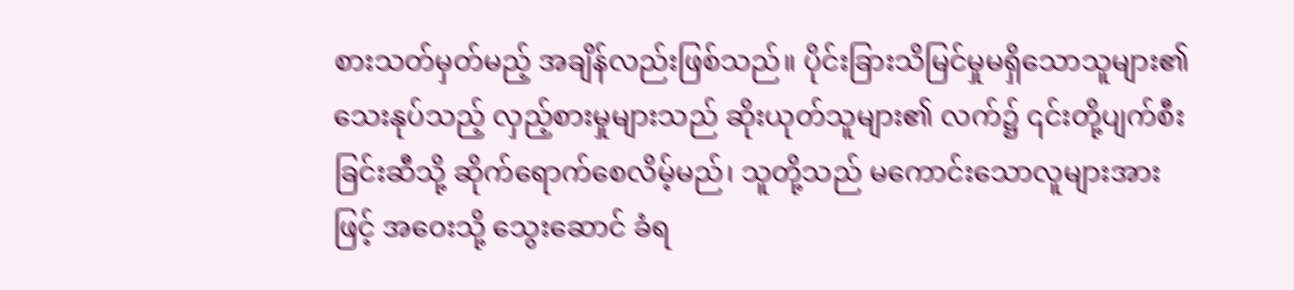စားသတ်မှတ်မည့် အချိန်လည်းဖြစ်သည်။ ပိုင်းခြားသိမြင်မှုမရှိသောသူများ၏ သေးနုပ်သည့် လှည့်စားမှုများသည် ဆိုးယုတ်သူများ၏ လက်၌ ၎င်းတို့ပျက်စီးခြင်းဆီသို့ ဆိုက်ရောက်စေလိမ့်မည်၊ သူတို့သည် မကောင်းသောလူများအားဖြင့် အဝေးသို့ သွေးဆောင် ခံရ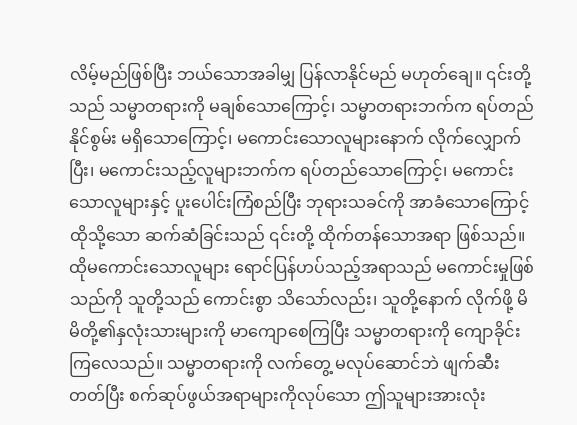လိမ့်မည်ဖြစ်ပြီး ဘယ်သောအခါမျှ ပြန်လာနိုင်မည် မဟုတ်ချေ။ ၎င်းတို့သည် သမ္မာတရားကို မချစ်သောကြောင့်၊ သမ္မာတရားဘက်က ရပ်တည်နိုင်စွမ်း မရှိသောကြောင့်၊ မကောင်းသောလူများနောက် လိုက်လျှောက်ပြီး၊ မကောင်းသည့်လူများဘက်က ရပ်တည်သောကြောင့်၊ မကောင်းသောလူများနှင့် ပူးပေါင်းကြံစည်ပြီး ဘုရားသခင်ကို အာခံသောကြောင့် ထိုသို့သော ဆက်ဆံခြင်းသည် ၎င်းတို့ ထိုက်တန်သောအရာ ဖြစ်သည်။ ထိုမကောင်းသောလူများ ရောင်ပြန်ဟပ်သည့်အရာသည် မကောင်းမှုဖြစ်သည်ကို သူတို့သည် ကောင်းစွာ သိသော်လည်း၊ သူတို့နောက် လိုက်ဖို့ မိမိတို့၏နှလုံးသားများကို မာကျောစေကြပြီး သမ္မာတရားကို ကျောခိုင်း ကြလေသည်။ သမ္မာတရားကို လက်တွေ့ မလုပ်ဆောင်ဘဲ ဖျက်ဆီးတတ်ပြီး စက်ဆုပ်ဖွယ်အရာများကိုလုပ်သော ဤသူများအားလုံး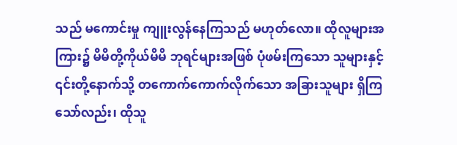သည် မကောင်းမှု ကျူးလွန်နေကြသည် မဟုတ်လော။ ထိုလူများအကြား၌ မိမိတို့ကိုယ်မိမိ ဘုရင်များအဖြစ် ပုံဖမ်းကြသော သူများနှင့် ၎င်းတို့နောက်သို့ တကောက်ကောက်လိုက်သော အခြားသူများ ရှိကြသော်လည်း၊ ထိုသူ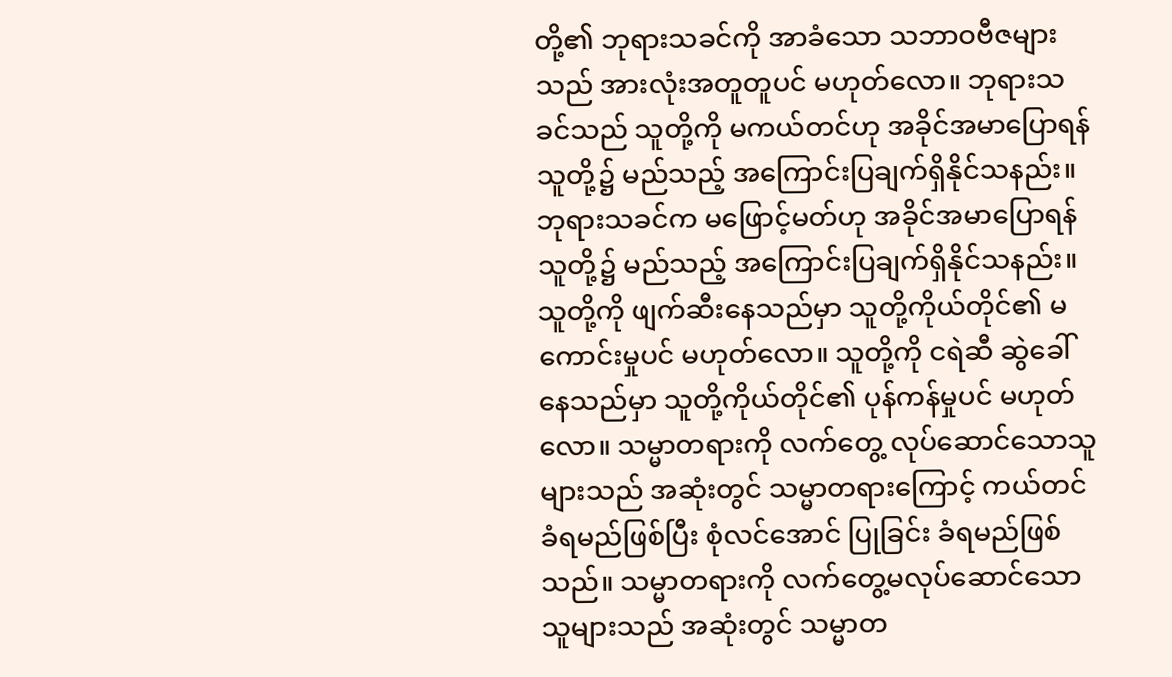တို့၏ ဘုရားသခင်ကို အာခံသော သဘာဝဗီဇများသည် အားလုံးအတူတူပင် မဟုတ်လော။ ဘုရားသခင်သည် သူတို့ကို မကယ်တင်ဟု အခိုင်အမာပြောရန် သူတို့၌ မည်သည့် အကြောင်းပြချက်ရှိနိုင်သနည်း။ ဘုရားသခင်က မဖြောင့်မတ်ဟု အခိုင်အမာပြောရန် သူတို့၌ မည်သည့် အကြောင်းပြချက်ရှိနိုင်သနည်း။ သူတို့ကို ဖျက်ဆီးနေသည်မှာ သူတို့ကိုယ်တိုင်၏ မကောင်းမှုပင် မဟုတ်လော။ သူတို့ကို ငရဲဆီ ဆွဲခေါ်နေသည်မှာ သူတို့ကိုယ်တိုင်၏ ပုန်ကန်မှုပင် မဟုတ်လော။ သမ္မာတရားကို လက်တွေ့ လုပ်ဆောင်သောသူများသည် အဆုံးတွင် သမ္မာတရားကြောင့် ကယ်တင်ခံရမည်ဖြစ်ပြီး စုံလင်အောင် ပြုခြင်း ခံရမည်ဖြစ်သည်။ သမ္မာတရားကို လက်တွေ့မလုပ်ဆောင်သောသူများသည် အဆုံးတွင် သမ္မာတ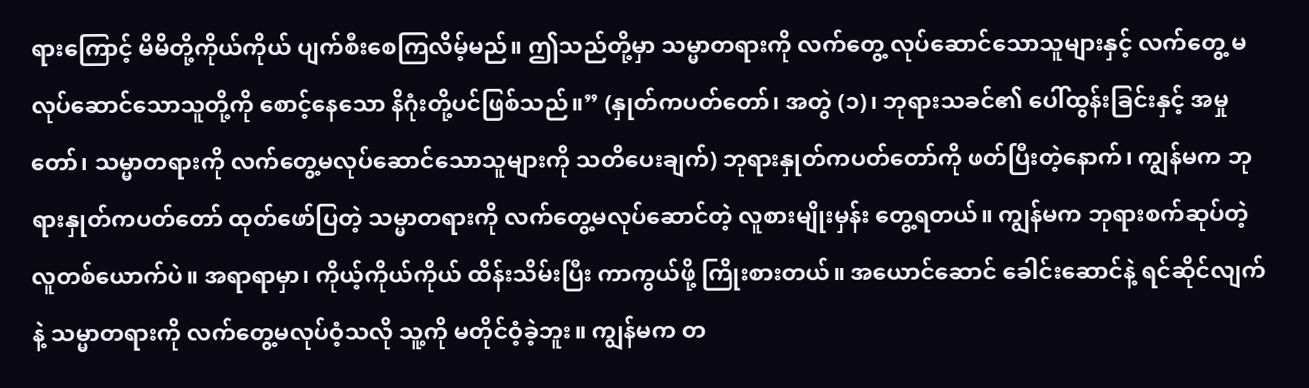ရားကြောင့် မိမိတို့ကိုယ်ကိုယ် ပျက်စီးစေကြလိမ့်မည်။ ဤသည်တို့မှာ သမ္မာတရားကို လက်တွေ့ လုပ်ဆောင်သောသူများနှင့် လက်တွေ့ မလုပ်ဆောင်သောသူတို့ကို စောင့်နေသော နိဂုံးတို့ပင်ဖြစ်သည်။” (နှုတ်ကပတ်တော်၊ အတွဲ (၁)၊ ဘုရားသခင်၏ ပေါ်ထွန်းခြင်းနှင့် အမှုတော်၊ သမ္မာတရားကို လက်တွေ့မလုပ်ဆောင်သောသူများကို သတိပေးချက်) ဘုရားနှုတ်ကပတ်တော်ကို ဖတ်ပြီးတဲ့နောက်၊ ကျွန်မက ဘုရားနှုတ်ကပတ်တော် ထုတ်ဖော်ပြတဲ့ သမ္မာတရားကို လက်တွေ့မလုပ်ဆောင်တဲ့ လူစားမျိုးမှန်း တွေ့ရတယ်။ ကျွန်မက ဘုရားစက်ဆုပ်တဲ့ လူတစ်ယောက်ပဲ။ အရာရာမှာ၊ ကိုယ့်ကိုယ်ကိုယ် ထိန်းသိမ်းပြီး ကာကွယ်ဖို့ ကြိုးစားတယ်။ အယောင်ဆောင် ခေါင်းဆောင်နဲ့ ရင်ဆိုင်လျက်နဲ့ သမ္မာတရားကို လက်တွေ့မလုပ်ဝံ့သလို သူ့ကို မတိုင်ဝံ့ခဲ့ဘူး။ ကျွန်မက တ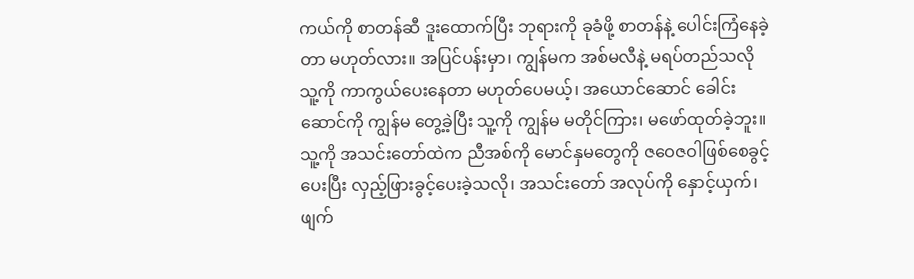ကယ်ကို စာတန်ဆီ ဒူးထောက်ပြီး ဘုရားကို ခုခံဖို့ စာတန်နဲ့ ပေါင်းကြံနေခဲ့တာ မဟုတ်လား။ အပြင်ပန်းမှာ၊ ကျွန်မက အစ်မလီနဲ့ မရပ်တည်သလို သူ့ကို ကာကွယ်ပေးနေတာ မဟုတ်ပေမယ့်၊ အယောင်ဆောင် ခေါင်းဆောင်ကို ကျွန်မ တွေ့ခဲ့ပြီး သူ့ကို ကျွန်မ မတိုင်ကြား၊ မဖော်ထုတ်ခဲ့ဘူး။ သူ့ကို အသင်းတော်ထဲက ညီအစ်ကို မောင်နှမတွေကို ဇဝေဇဝါဖြစ်စေခွင့်ပေးပြီး လှည့်ဖြားခွင့်ပေးခဲ့သလို၊ အသင်းတော် အလုပ်ကို နှောင့်ယှက်၊ ဖျက်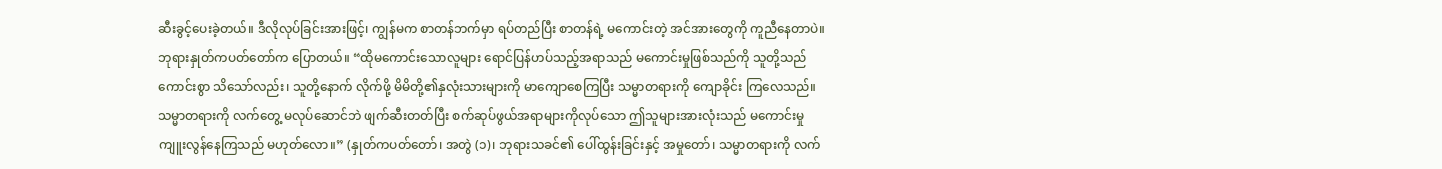ဆီးခွင့်ပေးခဲ့တယ်။ ဒီလိုလုပ်ခြင်းအားဖြင့်၊ ကျွန်မက စာတန်ဘက်မှာ ရပ်တည်ပြီး စာတန်ရဲ့ မကောင်းတဲ့ အင်အားတွေကို ကူညီနေတာပဲ။ ဘုရားနှုတ်ကပတ်တော်က ပြောတယ်။ “ထိုမကောင်းသောလူများ ရောင်ပြန်ဟပ်သည့်အရာသည် မကောင်းမှုဖြစ်သည်ကို သူတို့သည် ကောင်းစွာ သိသော်လည်း၊ သူတို့နောက် လိုက်ဖို့ မိမိတို့၏နှလုံးသားများကို မာကျောစေကြပြီး သမ္မာတရားကို ကျောခိုင်း ကြလေသည်။ သမ္မာတရားကို လက်တွေ့ မလုပ်ဆောင်ဘဲ ဖျက်ဆီးတတ်ပြီး စက်ဆုပ်ဖွယ်အရာများကိုလုပ်သော ဤသူများအားလုံးသည် မကောင်းမှု ကျူးလွန်နေကြသည် မဟုတ်လော။” (နှုတ်ကပတ်တော်၊ အတွဲ (၁)၊ ဘုရားသခင်၏ ပေါ်ထွန်းခြင်းနှင့် အမှုတော်၊ သမ္မာတရားကို လက်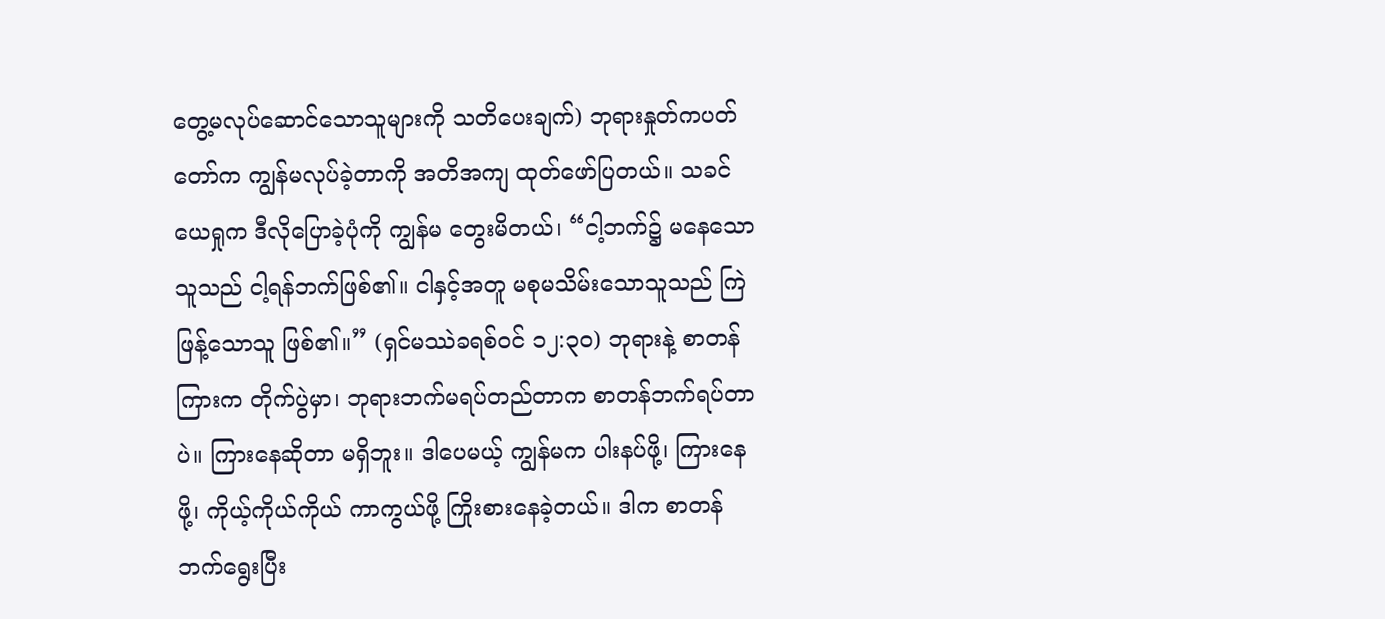တွေ့မလုပ်ဆောင်သောသူများကို သတိပေးချက်) ဘုရားနှုတ်ကပတ်တော်က ကျွန်မလုပ်ခဲ့တာကို အတိအကျ ထုတ်ဖော်ပြတယ်။ သခင်ယေရှုက ဒီလိုပြောခဲ့ပုံကို ကျွန်မ တွေးမိတယ်၊ “ငါ့ဘက်၌ မနေသောသူသည် ငါ့ရန်ဘက်ဖြစ်၏။ ငါနှင့်အတူ မစုမသိမ်းသောသူသည် ကြဲဖြန့်သောသူ ဖြစ်၏။” (ရှင်မဿဲခရစ်ဝင် ၁၂:၃၀) ဘုရားနဲ့ စာတန်ကြားက တိုက်ပွဲမှာ၊ ဘုရားဘက်မရပ်တည်တာက စာတန်ဘက်ရပ်တာပဲ။ ကြားနေဆိုတာ မရှိဘူး။ ဒါပေမယ့် ကျွန်မက ပါးနပ်ဖို့၊ ကြားနေဖို့၊ ကိုယ့်ကိုယ်ကိုယ် ကာကွယ်ဖို့ ကြိုးစားနေခဲ့တယ်။ ဒါက စာတန်ဘက်ရွေးပြီး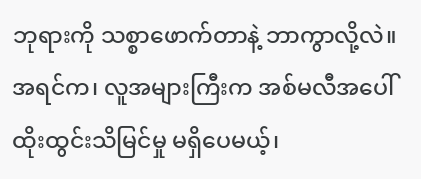ဘုရားကို သစ္စာဖောက်တာနဲ့ ဘာကွာလို့လဲ။ အရင်က၊ လူအများကြီးက အစ်မလီအပေါ် ထိုးထွင်းသိမြင်မှု မရှိပေမယ့်၊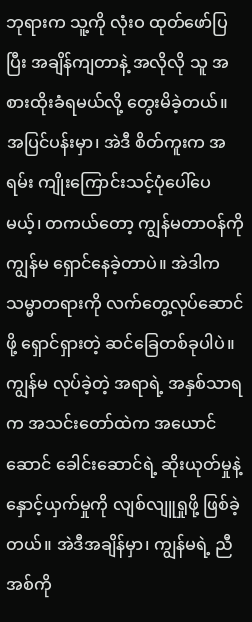ဘုရားက သူ့ကို လုံးဝ ထုတ်ဖော်ပြပြီး အချိန်ကျတာနဲ့ အလိုလို သူ အစားထိုးခံရမယ်လို့ တွေးမိခဲ့တယ်။ အပြင်ပန်းမှာ၊ အဲဒီ စိတ်ကူးက အရမ်း ကျိုးကြောင်းသင့်ပုံပေါ်ပေမယ့်၊ တကယ်တော့ ကျွန်မတာဝန်ကို ကျွန်မ ရှောင်နေခဲ့တာပဲ။ အဲဒါက သမ္မာတရားကို လက်တွေ့လုပ်ဆောင်ဖို့ ရှောင်ရှားတဲ့ ဆင်ခြေတစ်ခုပါပဲ။ ကျွန်မ လုပ်ခဲ့တဲ့ အရာရဲ့ အနှစ်သာရက အသင်းတော်ထဲက အယောင်ဆောင် ခေါင်းဆောင်ရဲ့ ဆိုးယုတ်မှုနဲ့ နှောင့်ယှက်မှုကို လျစ်လျူရှုဖို့ ဖြစ်ခဲ့တယ်။ အဲဒီအချိန်မှာ၊ ကျွန်မရဲ့ ညီအစ်ကို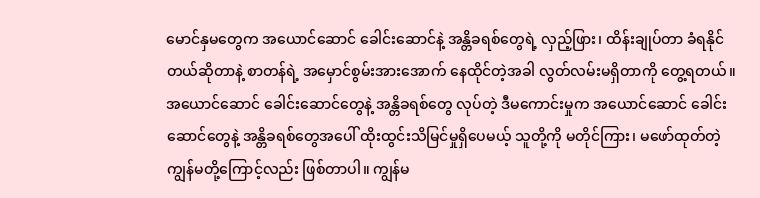မောင်နှမတွေက အယောင်ဆောင် ခေါင်းဆောင်နဲ့ အန္တိခရစ်တွေရဲ့ လှည့်ဖြား၊ ထိန်းချုပ်တာ ခံရနိုင်တယ်ဆိုတာနဲ့ စာတန်ရဲ့ အမှောင်စွမ်းအားအောက် နေထိုင်တဲ့အခါ လွတ်လမ်းမရှိတာကို တွေ့ရတယ်။ အယောင်ဆောင် ခေါင်းဆောင်တွေနဲ့ အန္တိခရစ်တွေ လုပ်တဲ့ ဒီမကောင်းမှုက အယောင်ဆောင် ခေါင်းဆောင်တွေနဲ့ အန္တိခရစ်တွေအပေါ် ထိုးထွင်းသိမြင်မှုရှိပေမယ့် သူတို့ကို မတိုင်ကြား၊ မဖော်ထုတ်တဲ့ ကျွန်မတို့ကြောင့်လည်း ဖြစ်တာပါ။ ကျွန်မ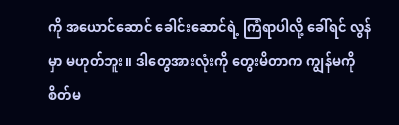ကို အယောင်ဆောင် ခေါင်းဆောင်ရဲ့ ကြံရာပါလို့ ခေါ်ရင် လွန်မှာ မဟုတ်ဘူး။ ဒါတွေအားလုံးကို တွေးမိတာက ကျွန်မကို စိတ်မ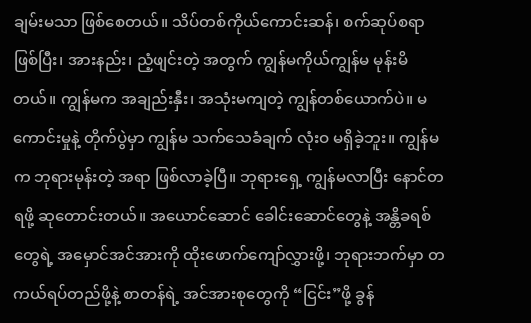ချမ်းမသာ ဖြစ်စေတယ်။ သိပ်တစ်ကိုယ်ကောင်းဆန်၊ စက်ဆုပ်စရာဖြစ်ပြီး၊ အားနည်း၊ ညံ့ဖျင်းတဲ့ အတွက် ကျွန်မကိုယ်ကျွန်မ မုန်းမိတယ်။ ကျွန်မက အချည်းနှီး၊ အသုံးမကျတဲ့ ကျွန်တစ်ယောက်ပဲ။ မကောင်းမှုနဲ့ တိုက်ပွဲမှာ ကျွန်မ သက်သေခံချက် လုံးဝ မရှိခဲ့ဘူး။ ကျွန်မက ဘုရားမုန်းတဲ့ အရာ ဖြစ်လာခဲ့ပြီ။ ဘုရားရှေ့ ကျွန်မလာပြီး နောင်တရဖို့ ဆုတောင်းတယ်။ အယောင်ဆောင် ခေါင်းဆောင်တွေနဲ့ အန္တိခရစ်တွေရဲ့ အမှောင်အင်အားကို ထိုးဖောက်ကျော်လွှားဖို့၊ ဘုရားဘက်မှာ တကယ်ရပ်တည်ဖို့နဲ့ စာတန်ရဲ့ အင်အားစုတွေကို “ငြင်း”ဖို့ ခွန်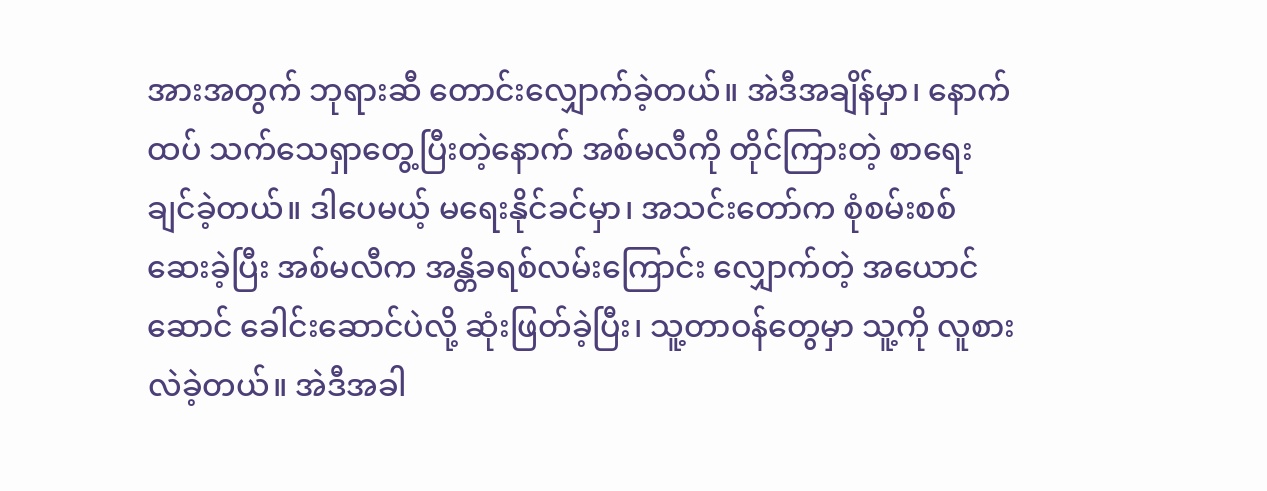အားအတွက် ဘုရားဆီ တောင်းလျှောက်ခဲ့တယ်။ အဲဒီအချိန်မှာ၊ နောက်ထပ် သက်သေရှာတွေ့ပြီးတဲ့နောက် အစ်မလီကို တိုင်ကြားတဲ့ စာရေးချင်ခဲ့တယ်။ ဒါပေမယ့် မရေးနိုင်ခင်မှာ၊ အသင်းတော်က စုံစမ်းစစ်ဆေးခဲ့ပြီး အစ်မလီက အန္တိခရစ်လမ်းကြောင်း လျှောက်တဲ့ အယောင်ဆောင် ခေါင်းဆောင်ပဲလို့ ဆုံးဖြတ်ခဲ့ပြီး၊ သူ့တာဝန်တွေမှာ သူ့ကို လူစားလဲခဲ့တယ်။ အဲဒီအခါ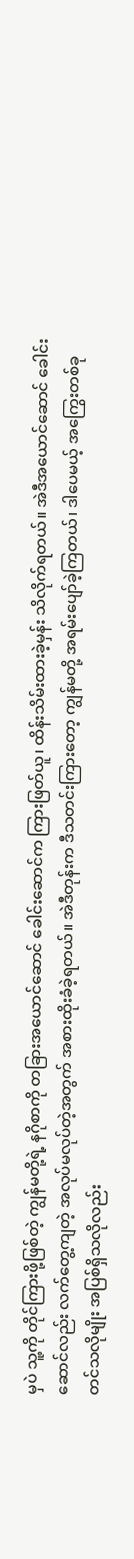မှပဲ သူ့ကို တိုင်ကြားဖို့ဖြစ်တဲ့ ကျွန်မတို့ရဲ့ နဂိုစာကို တခြားအယောင်ဆောင် ခေါင်းဆောင်က ကြားဖြတ်ယူ၊ ထိန်းသိမ်းထားခဲ့မှန်း သိလိုက်ရတယ်။ အဲဒီအယောင်ဆောင် ခေါင်းဆောင်လည်း လက်တွေ့ကျတဲ့ အလုပ်မလုပ်တဲ့အတွက် အစားထိုးခံခဲ့ရတယ်။ အဲဒီတုန်းက ဒီသတင်းကြားတော့ ကျွန်မတို့ အရမ်းပျော်ခဲ့ကြတယ်၊ ဒါပေမယ့် အကြွေးတစ်ခုတင်သလိုမျိုး အပြစ်ရှိသလိုလည်း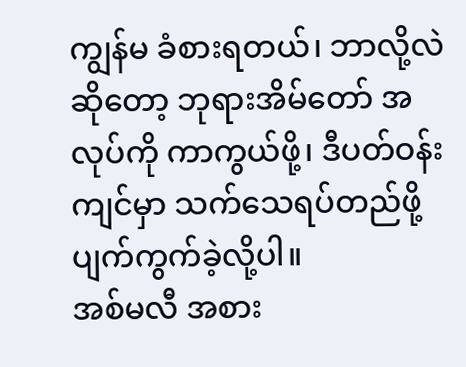ကျွန်မ ခံစားရတယ်၊ ဘာလို့လဲဆိုတော့ ဘုရားအိမ်တော် အလုပ်ကို ကာကွယ်ဖို့၊ ဒီပတ်ဝန်းကျင်မှာ သက်သေရပ်တည်ဖို့ ပျက်ကွက်ခဲ့လို့ပါ။
အစ်မလီ အစား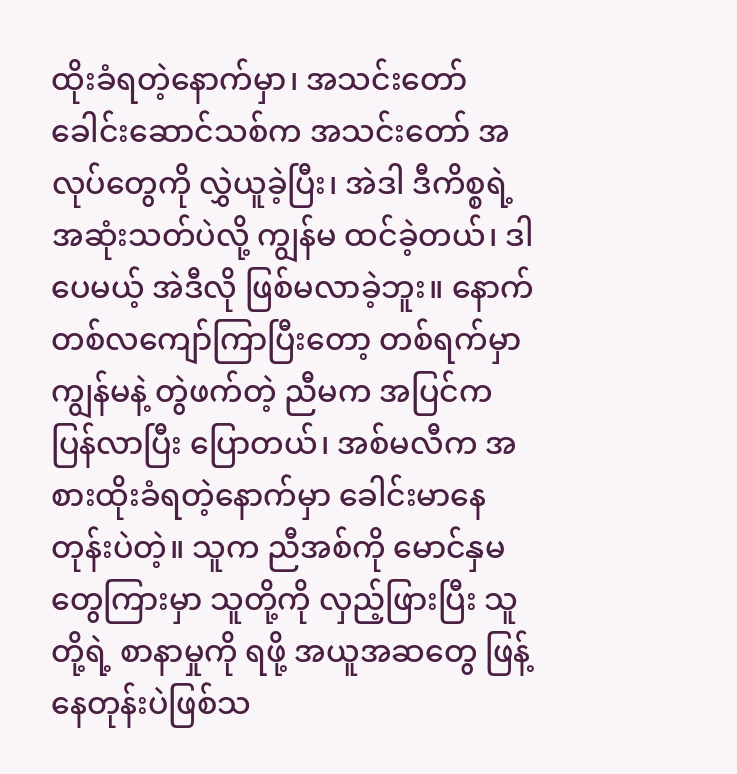ထိုးခံရတဲ့နောက်မှာ၊ အသင်းတော် ခေါင်းဆောင်သစ်က အသင်းတော် အလုပ်တွေကို လွှဲယူခဲ့ပြီး၊ အဲဒါ ဒီကိစ္စရဲ့ အဆုံးသတ်ပဲလို့ ကျွန်မ ထင်ခဲ့တယ်၊ ဒါပေမယ့် အဲဒီလို ဖြစ်မလာခဲ့ဘူး။ နောက်တစ်လကျော်ကြာပြီးတော့ တစ်ရက်မှာ ကျွန်မနဲ့ တွဲဖက်တဲ့ ညီမက အပြင်က ပြန်လာပြီး ပြောတယ်၊ အစ်မလီက အစားထိုးခံရတဲ့နောက်မှာ ခေါင်းမာနေတုန်းပဲတဲ့။ သူက ညီအစ်ကို မောင်နှမတွေကြားမှာ သူတို့ကို လှည့်ဖြားပြီး သူတို့ရဲ့ စာနာမှုကို ရဖို့ အယူအဆတွေ ဖြန့်နေတုန်းပဲဖြစ်သ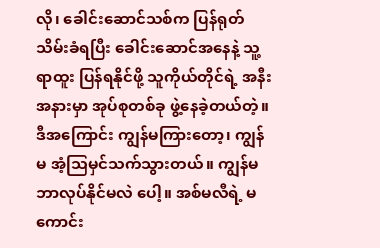လို၊ ခေါင်းဆောင်သစ်က ပြန်ရုတ်သိမ်းခံရပြီး ခေါင်းဆောင်အနေနဲ့ သူ့ရာထူး ပြန်ရနိုင်ဖို့ သူကိုယ်တိုင်ရဲ့ အနီးအနားမှာ အုပ်စုတစ်ခု ဖွဲ့နေခဲ့တယ်တဲ့။ ဒီအကြောင်း ကျွန်မကြားတော့၊ ကျွန်မ အံ့သြမှင်သက်သွားတယ်။ ကျွန်မ ဘာလုပ်နိုင်မလဲ ပေါ့။ အစ်မလီရဲ့ မကောင်း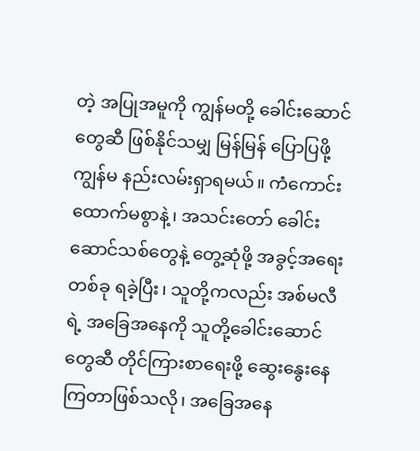တဲ့ အပြုအမူကို ကျွန်မတို့ ခေါင်းဆောင်တွေဆီ ဖြစ်နိုင်သမျှ မြန်မြန် ပြောပြဖို့ ကျွန်မ နည်းလမ်းရှာရမယ်။ ကံကောင်းထောက်မစွာနဲ့၊ အသင်းတော် ခေါင်းဆောင်သစ်တွေနဲ့ တွေ့ဆုံဖို့ အခွင့်အရေးတစ်ခု ရခဲ့ပြီး၊ သူတို့ကလည်း အစ်မလီရဲ့ အခြေအနေကို သူတို့ခေါင်းဆောင်တွေဆီ တိုင်ကြားစာရေးဖို့ ဆွေးနွေးနေကြတာဖြစ်သလို၊ အခြေအနေ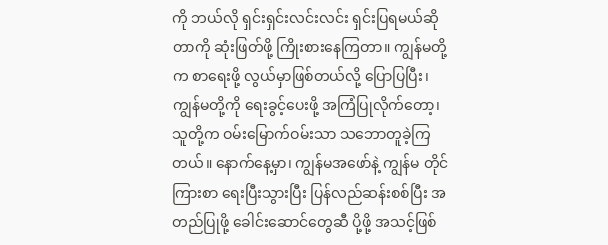ကို ဘယ်လို ရှင်းရှင်းလင်းလင်း ရှင်းပြရမယ်ဆိုတာကို ဆုံးဖြတ်ဖို့ ကြိုးစားနေကြတာ။ ကျွန်မတို့က စာရေးဖို့ လွယ်မှာဖြစ်တယ်လို့ ပြောပြပြီး၊ ကျွန်မတို့ကို ရေးခွင့်ပေးဖို့ အကြံပြုလိုက်တော့၊ သူတို့က ဝမ်းမြောက်ဝမ်းသာ သဘောတူခဲ့ကြတယ်။ နောက်နေ့မှာ၊ ကျွန်မအဖော်နဲ့ ကျွန်မ တိုင်ကြားစာ ရေးပြီးသွားပြီး ပြန်လည်ဆန်းစစ်ပြီး အတည်ပြုဖို့ ခေါင်းဆောင်တွေဆီ ပို့ဖို့ အသင့်ဖြစ်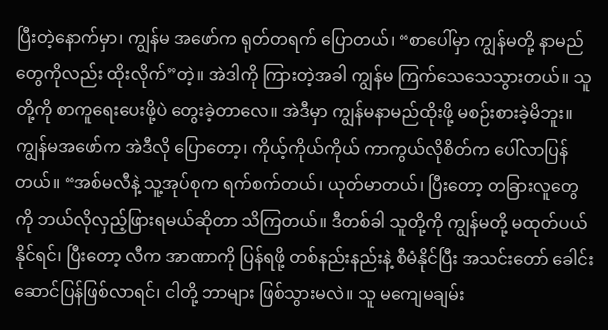ပြီးတဲ့နောက်မှာ၊ ကျွန်မ အဖော်က ရုတ်တရက် ပြောတယ်၊ “စာပေါ်မှာ ကျွန်မတို့ နာမည်တွေကိုလည်း ထိုးလိုက်”တဲ့။ အဲဒါကို ကြားတဲ့အခါ ကျွန်မ ကြက်သေသေသွားတယ်။ သူတို့ကို စာကူရေးပေးဖို့ပဲ တွေးခဲ့တာလေ။ အဲဒီမှာ ကျွန်မနာမည်ထိုးဖို့ မစဉ်းစားခဲ့မိဘူး။ ကျွန်မအဖော်က အဲဒီလို ပြောတော့၊ ကိုယ့်ကိုယ်ကိုယ် ကာကွယ်လိုစိတ်က ပေါ်လာပြန်တယ်။ “အစ်မလီနဲ့ သူ့အုပ်စုက ရက်စက်တယ်၊ ယုတ်မာတယ်၊ ပြီးတော့ တခြားလူတွေကို ဘယ်လိုလှည့်ဖြားရမယ်ဆိုတာ သိကြတယ်။ ဒီတစ်ခါ သူတို့ကို ကျွန်မတို့ မထုတ်ပယ်နိုင်ရင်၊ ပြီးတော့ လီက အာဏာကို ပြန်ရဖို့ တစ်နည်းနည်းနဲ့ စီမံနိုင်ပြီး အသင်းတော် ခေါင်းဆောင်ပြန်ဖြစ်လာရင်၊ ငါတို့ ဘာများ ဖြစ်သွားမလဲ။ သူ မကျေမချမ်း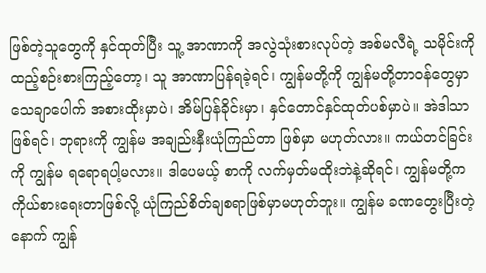ဖြစ်တဲ့သူတွေကို နှင်ထုတ်ပြီး သူ့ အာဏာကို အလွဲသုံးစားလုပ်တဲ့ အစ်မလီရဲ့ သမိုင်းကို ထည့်စဉ်းစားကြည့်တော့၊ သူ အာဏာပြန်ရခဲ့ရင်၊ ကျွန်မတို့ကို ကျွန်မတို့တာဝန်တွေမှာ သေချာပေါက် အစားထိုးမှာပဲ၊ အိမ်ပြန်ခိုင်းမှာ၊ နှင်တောင်နှင်ထုတ်ပစ်မှာပဲ။ အဲဒါသာ ဖြစ်ရင်၊ ဘုရားကို ကျွန်မ အချည်းနှီးယုံကြည်တာ ဖြစ်မှာ မဟုတ်လား။ ကယ်တင်ခြင်းကို ကျွန်မ ရရောရပါ့မလား။ ဒါပေမယ့် စာကို လက်မှတ်မထိုးဘဲနဲ့ဆိုရင်၊ ကျွန်မတို့က ကိုယ်စားရေးတာဖြစ်လို့ ယုံကြည်စိတ်ချစရာဖြစ်မှာမဟုတ်ဘူး။ ကျွန်မ ခဏတွေးပြီးတဲ့နောက် ကျွန်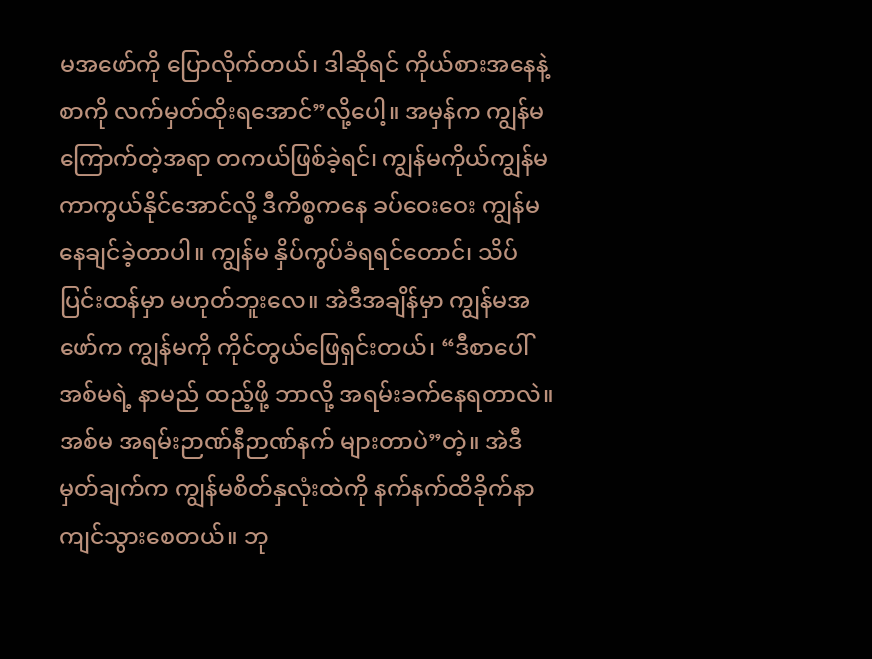မအဖော်ကို ပြောလိုက်တယ်၊ ဒါဆိုရင် ကိုယ်စားအနေနဲ့ စာကို လက်မှတ်ထိုးရအောင်”လို့ပေါ့။ အမှန်က ကျွန်မ ကြောက်တဲ့အရာ တကယ်ဖြစ်ခဲ့ရင်၊ ကျွန်မကိုယ်ကျွန်မ ကာကွယ်နိုင်အောင်လို့ ဒီကိစ္စကနေ ခပ်ဝေးဝေး ကျွန်မ နေချင်ခဲ့တာပါ။ ကျွန်မ နှိပ်ကွပ်ခံရရင်တောင်၊ သိပ် ပြင်းထန်မှာ မဟုတ်ဘူးလေ။ အဲဒီအချိန်မှာ ကျွန်မအဖော်က ကျွန်မကို ကိုင်တွယ်ဖြေရှင်းတယ်၊ “ဒီစာပေါ် အစ်မရဲ့ နာမည် ထည့်ဖို့ ဘာလို့ အရမ်းခက်နေရတာလဲ။ အစ်မ အရမ်းဉာဏ်နီဉာဏ်နက် များတာပဲ”တဲ့။ အဲဒီ မှတ်ချက်က ကျွန်မစိတ်နှလုံးထဲကို နက်နက်ထိခိုက်နာကျင်သွားစေတယ်။ ဘု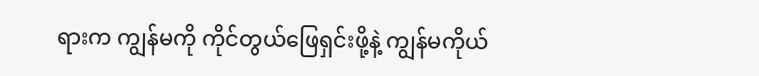ရားက ကျွန်မကို ကိုင်တွယ်ဖြေရှင်းဖို့နဲ့ ကျွန်မကိုယ်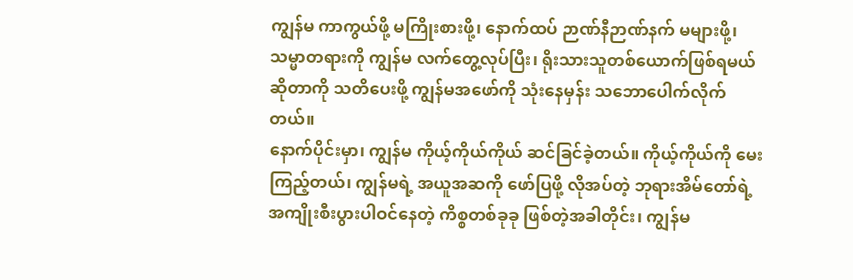ကျွန်မ ကာကွယ်ဖို့ မကြိုးစားဖို့၊ နောက်ထပ် ဉာဏ်နီဉာဏ်နက် မများဖို့၊ သမ္မာတရားကို ကျွန်မ လက်တွေ့လုပ်ပြီး၊ ရိုးသားသူတစ်ယောက်ဖြစ်ရမယ်ဆိုတာကို သတိပေးဖို့ ကျွန်မအဖော်ကို သုံးနေမှန်း သဘောပေါက်လိုက်တယ်။
နောက်ပိုင်းမှာ၊ ကျွန်မ ကိုယ့်ကိုယ်ကိုယ် ဆင်ခြင်ခဲ့တယ်။ ကိုယ့်ကိုယ်ကို မေးကြည့်တယ်၊ ကျွန်မရဲ့ အယူအဆကို ဖော်ပြဖို့ လိုအပ်တဲ့ ဘုရားအိမ်တော်ရဲ့ အကျိုးစီးပွားပါဝင်နေတဲ့ ကိစ္စတစ်ခုခု ဖြစ်တဲ့အခါတိုင်း၊ ကျွန်မ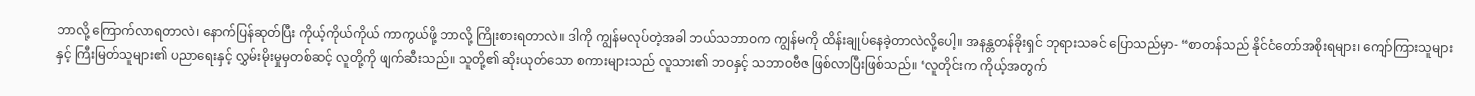ဘာလို့ ကြောက်လာရတာလဲ၊ နောက်ပြန်ဆုတ်ပြီး ကိုယ့်ကိုယ်ကိုယ် ကာကွယ်ဖို့ ဘာလို့ ကြိုးစားရတာလဲ။ ဒါကို ကျွန်မလုပ်တဲ့အခါ ဘယ်သဘာဝက ကျွန်မကို ထိန်းချုပ်နေခဲ့တာလဲလို့ပေါ့။ အနန္တတန်ခိုးရှင် ဘုရားသခင် ပြောသည်မှာ- “စာတန်သည် နိုင်ငံတော်အစိုးရများ၊ ကျော်ကြားသူများနှင့် ကြီးမြတ်သူများ၏ ပညာရေးနှင့် လွှမ်းမိုးမှုမှတစ်ဆင့် လူတို့ကို ဖျက်ဆီးသည်။ သူတို့၏ ဆိုးယုတ်သော စကားများသည် လူသား၏ ဘဝနှင့် သဘာဝဗီဇ ဖြစ်လာပြီးဖြစ်သည်။ ‘လူတိုင်းက ကိုယ့်အတွက်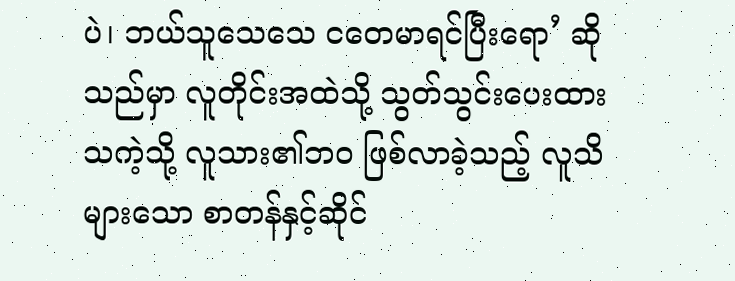ပဲ၊ ဘယ်သူသေသေ ငတေမာရင်ပြီးရော’ ဆိုသည်မှာ လူတိုင်းအထဲသို့ သွတ်သွင်းပေးထားသကဲ့သို့ လူသား၏ဘဝ ဖြစ်လာခဲ့သည့် လူသိများသော စာတန်နှင့်ဆိုင်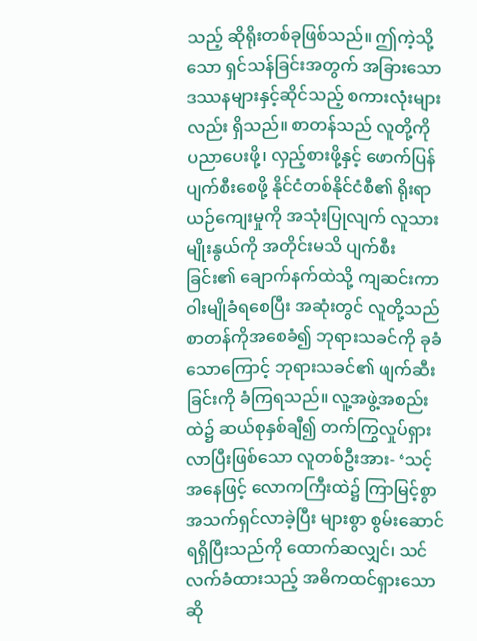သည့် ဆိုရိုးတစ်ခုဖြစ်သည်။ ဤကဲ့သို့သော ရှင်သန်ခြင်းအတွက် အခြားသော ဒဿနများနှင့်ဆိုင်သည့် စကားလုံးများလည်း ရှိသည်။ စာတန်သည် လူတို့ကို ပညာပေးဖို့၊ လှည့်စားဖို့နှင့် ဖောက်ပြန်ပျက်စီးစေဖို့ နိုင်ငံတစ်နိုင်ငံစီ၏ ရိုးရာယဉ်ကျေးမှုကို အသုံးပြုလျက် လူသားမျိုးနွယ်ကို အတိုင်းမသိ ပျက်စီးခြင်း၏ ချောက်နက်ထဲသို့ ကျဆင်းကာ ဝါးမျိုခံရစေပြီး အဆုံးတွင် လူတို့သည် စာတန်ကိုအစေခံ၍ ဘုရားသခင်ကို ခုခံသောကြောင့် ဘုရားသခင်၏ ဖျက်ဆီးခြင်းကို ခံကြရသည်။ လူ့အဖွဲ့အစည်းထဲ၌ ဆယ်စုနှစ်ချီ၍ တက်ကြွလှုပ်ရှားလာပြီးဖြစ်သော လူတစ်ဦးအား- ‘သင့်အနေဖြင့် လောကကြီးထဲ၌ ကြာမြင့်စွာ အသက်ရှင်လာခဲ့ပြီး များစွာ စွမ်းဆောင်ရရှိပြီးသည်ကို ထောက်ဆလျှင်၊ သင်လက်ခံထားသည့် အဓိကထင်ရှားသော ဆို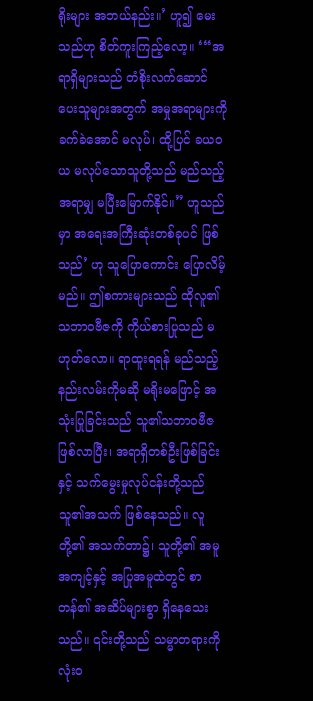ရိုးများ အဘယ်နည်း။’ ဟူ၍ မေးသည်ဟု စိတ်ကူးကြည့်လော့။ ‘“အရာရှိများသည် တံစိုးလက်ဆောင် ပေးသူများအတွက် အမှုအရာများကို ခက်ခဲအောင် မလုပ်၊ ထို့ပြင် ခယဝယ မလုပ်သောသူတို့သည် မည်သည့်အရာမျှ မပြီးမြောက်နိုင်။” ဟူသည်မှာ အရေးအကြီးဆုံးတစ်ခုပင် ဖြစ်သည်’ ဟု သူပြောကောင်း ပြောလိမ့်မည်။ ဤစကားများသည် ထိုလူ၏သဘာဝဗီဇကို ကိုယ်စားပြုသည် မဟုတ်လော။ ရာထူးရရန် မည်သည့်နည်းလမ်းကိုမဆို မရိုးမဖြောင့် အသုံးပြုခြင်းသည် သူ၏သဘာဝဗီဇ ဖြစ်လာပြီး၊ အရာရှိတစ်ဦးဖြစ်ခြင်းနှင့် သက်မွေးမှုလုပ်ငန်းတို့သည် သူ၏အသက် ဖြစ်နေသည်။ လူတို့၏ အသက်တာ၌၊ သူတို့၏ အမူအကျင့်နှင့် အပြုအမူထဲတွင် စာတန်၏ အဆိပ်များစွာ ရှိနေသေးသည်။ ၎င်းတို့သည် သမ္မာတရားကို လုံးဝ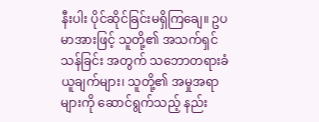နီးပါး ပိုင်ဆိုင်ခြင်းမရှိကြချေ။ ဥပမာအားဖြင့် သူတို့၏ အသက်ရှင်သန်ခြင်း အတွက် သဘောတရားခံယူချက်များ၊ သူတို့၏ အမှုအရာများကို ဆောင်ရွက်သည့် နည်း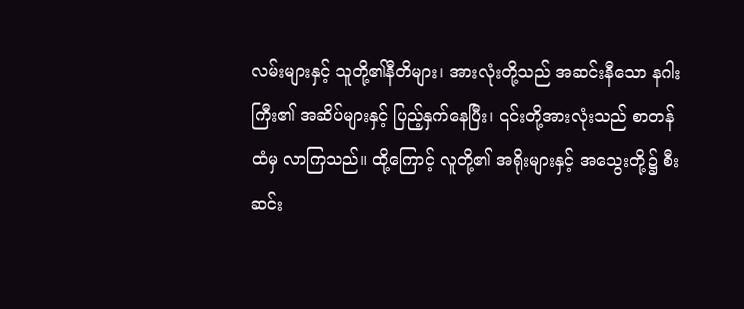လမ်းများနှင့် သူတို့၏နီတိများ၊ အားလုံးတို့သည် အဆင်းနီသော နဂါးကြီး၏ အဆိပ်များနှင့် ပြည့်နှက်နေပြီး၊ ၎င်းတို့အားလုံးသည် စာတန်ထံမှ လာကြသည်။ ထို့ကြောင့် လူတို့၏ အရိုးများနှင့် အသွေးတို့၌ စီးဆင်း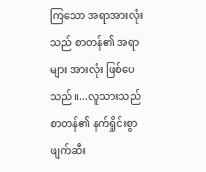ကြသော အရာအားလုံးသည် စာတန်၏ အရာများ အားလုံး ဖြစ်ပေသည်။...လူသားသည် စာတန်၏ နက်ရှိုင်းစွာ ဖျက်ဆီး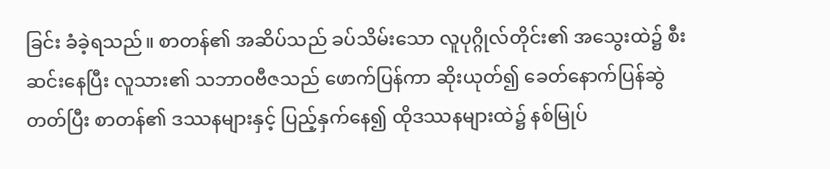ခြင်း ခံခဲ့ရသည်။ စာတန်၏ အဆိပ်သည် ခပ်သိမ်းသော လူပုဂ္ဂိုလ်တိုင်း၏ အသွေးထဲ၌ စီးဆင်းနေပြီး လူသား၏ သဘာဝဗီဇသည် ဖောက်ပြန်ကာ ဆိုးယုတ်၍ ခေတ်နောက်ပြန်ဆွဲတတ်ပြီး စာတန်၏ ဒဿနများနှင့် ပြည့်နှက်နေ၍ ထိုဒဿနများထဲ၌ နစ်မြုပ်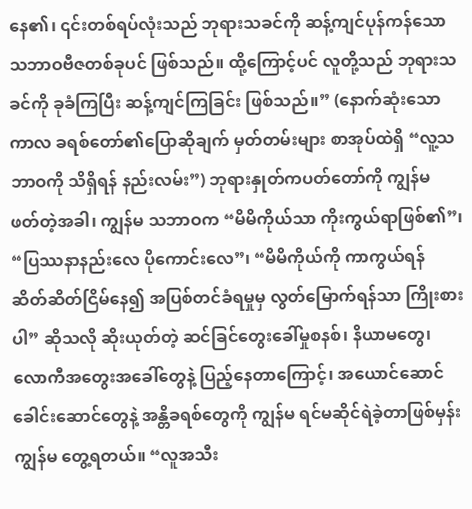နေ၏၊ ၎င်းတစ်ရပ်လုံးသည် ဘုရားသခင်ကို ဆန့်ကျင်ပုန်ကန်သော သဘာဝဗီဇတစ်ခုပင် ဖြစ်သည်။ ထို့ကြောင့်ပင် လူတို့သည် ဘုရားသခင်ကို ခုခံကြပြီး ဆန့်ကျင်ကြခြင်း ဖြစ်သည်။” (နောက်ဆုံးသောကာလ ခရစ်တော်၏ပြောဆိုချက် မှတ်တမ်းများ စာအုပ်ထဲရှိ “လူ့သဘာဝကို သိရှိရန် နည်းလမ်း”) ဘုရားနှုတ်ကပတ်တော်ကို ကျွန်မ ဖတ်တဲ့အခါ၊ ကျွန်မ သဘာဝက “မိမိကိုယ်သာ ကိုးကွယ်ရာဖြစ်၏”၊ “ပြဿနာနည်းလေ ပိုကောင်းလေ”၊ “မိမိကိုယ်ကို ကာကွယ်ရန် ဆိတ်ဆိတ်ငြိမ်နေ၍ အပြစ်တင်ခံရမှုမှ လွတ်မြောက်ရန်သာ ကြိုးစားပါ” ဆိုသလို ဆိုးယုတ်တဲ့ ဆင်ခြင်တွေးခေါ်မှုစနစ်၊ နိယာမတွေ၊ လောကီအတွေးအခေါ်တွေနဲ့ ပြည့်နေတာကြောင့်၊ အယောင်ဆောင် ခေါင်းဆောင်တွေနဲ့ အန္တိခရစ်တွေကို ကျွန်မ ရင်မဆိုင်ရဲခဲ့တာဖြစ်မှန်း ကျွန်မ တွေ့ရတယ်။ “လူအသီး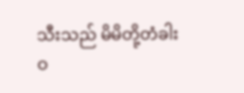သီးသည် မိမိတို့တံခါးဝ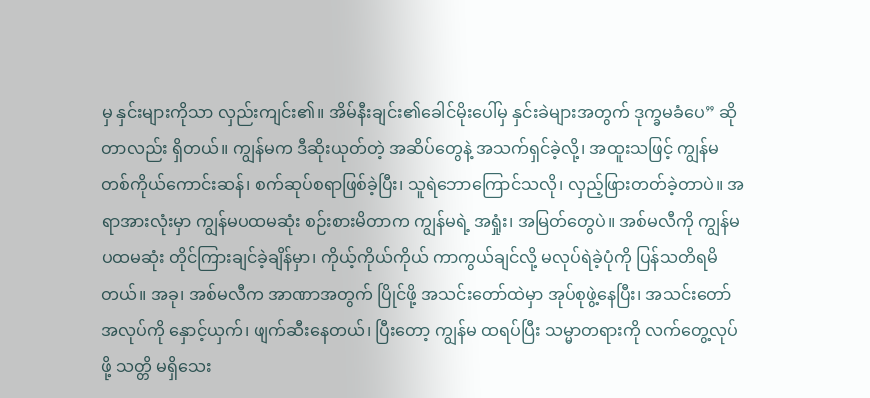မှ နှင်းများကိုသာ လှည်းကျင်း၏။ အိမ်နီးချင်း၏ခေါင်မိုးပေါ်မှ နှင်းခဲများအတွက် ဒုက္ခမခံပေ” ဆိုတာလည်း ရှိတယ်။ ကျွန်မက ဒီဆိုးယုတ်တဲ့ အဆိပ်တွေနဲ့ အသက်ရှင်ခဲ့လို့၊ အထူးသဖြင့် ကျွန်မ တစ်ကိုယ်ကောင်းဆန်၊ စက်ဆုပ်စရာဖြစ်ခဲ့ပြီး၊ သူရဲဘောကြောင်သလို၊ လှည့်ဖြားတတ်ခဲ့တာပဲ။ အရာအားလုံးမှာ ကျွန်မပထမဆုံး စဉ်းစားမိတာက ကျွန်မရဲ့ အရှုံး၊ အမြတ်တွေပဲ။ အစ်မလီကို ကျွန်မ ပထမဆုံး တိုင်ကြားချင်ခဲ့ချိန်မှာ၊ ကိုယ့်ကိုယ်ကိုယ် ကာကွယ်ချင်လို့ မလုပ်ရဲခဲ့ပုံကို ပြန်သတိရမိတယ်။ အခု၊ အစ်မလီက အာဏာအတွက် ပြိုင်ဖို့ အသင်းတော်ထဲမှာ အုပ်စုဖွဲ့နေပြီး၊ အသင်းတော်အလုပ်ကို နှောင့်ယှက်၊ ဖျက်ဆီးနေတယ်၊ ပြီးတော့ ကျွန်မ ထရပ်ပြီး သမ္မာတရားကို လက်တွေ့လုပ်ဖို့ သတ္တိ မရှိသေး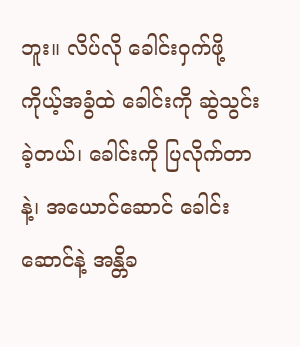ဘူး။ လိပ်လို ခေါင်းဝှက်ဖို့ ကိုယ့်အခွံထဲ ခေါင်းကို ဆွဲသွင်းခဲ့တယ်၊ ခေါင်းကို ပြလိုက်တာနဲ့၊ အယောင်ဆောင် ခေါင်းဆောင်နဲ့ အန္တိခ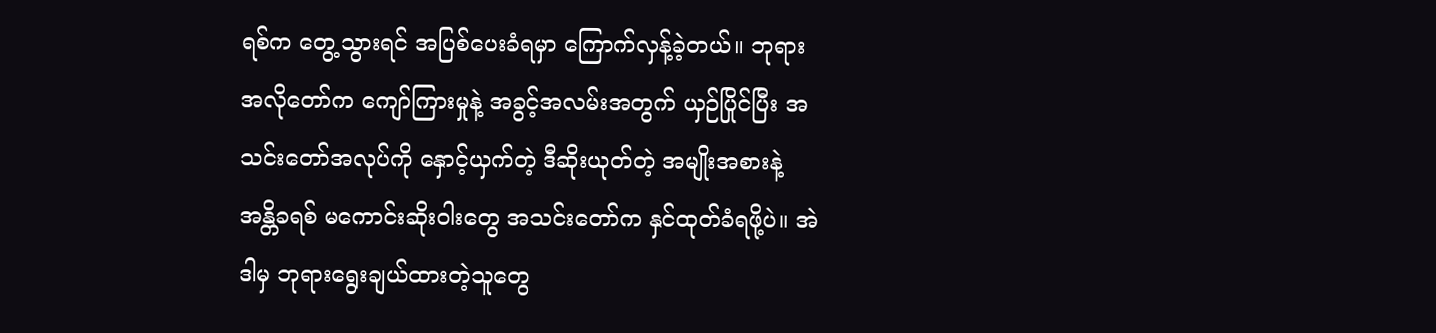ရစ်က တွေ့သွားရင် အပြစ်ပေးခံရမှာ ကြောက်လှန့်ခဲ့တယ်။ ဘုရားအလိုတော်က ကျော်ကြားမှုနဲ့ အခွင့်အလမ်းအတွက် ယှဉ်ပြိုင်ပြီး အသင်းတော်အလုပ်ကို နှောင့်ယှက်တဲ့ ဒီဆိုးယုတ်တဲ့ အမျိုးအစားနဲ့ အန္တိခရစ် မကောင်းဆိုးဝါးတွေ အသင်းတော်က နှင်ထုတ်ခံရဖို့ပဲ။ အဲဒါမှ ဘုရားရွေးချယ်ထားတဲ့သူတွေ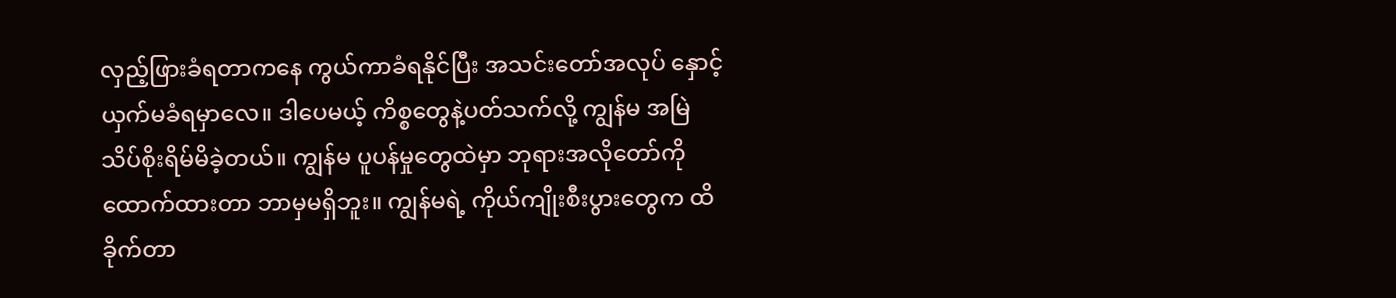လှည့်ဖြားခံရတာကနေ ကွယ်ကာခံရနိုင်ပြီး အသင်းတော်အလုပ် နှောင့်ယှက်မခံရမှာလေ။ ဒါပေမယ့် ကိစ္စတွေနဲ့ပတ်သက်လို့ ကျွန်မ အမြဲ သိပ်စိုးရိမ်မိခဲ့တယ်။ ကျွန်မ ပူပန်မှုတွေထဲမှာ ဘုရားအလိုတော်ကို ထောက်ထားတာ ဘာမှမရှိဘူး။ ကျွန်မရဲ့ ကိုယ်ကျိုးစီးပွားတွေက ထိခိုက်တာ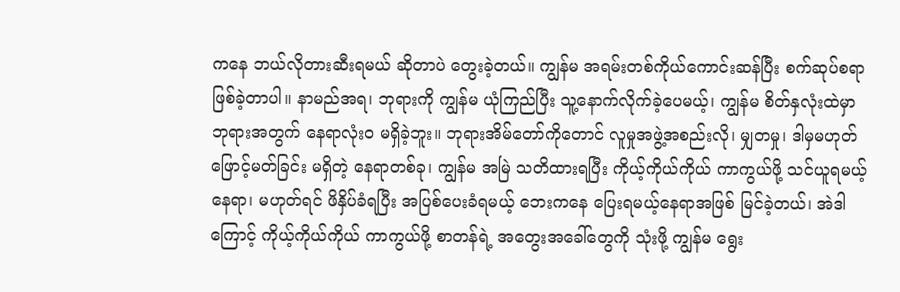ကနေ ဘယ်လိုတားဆီးရမယ် ဆိုတာပဲ တွေးခဲ့တယ်။ ကျွန်မ အရမ်းတစ်ကိုယ်ကောင်းဆန်ပြီး စက်ဆုပ်စရာဖြစ်ခဲ့တာပါ။ နာမည်အရ၊ ဘုရားကို ကျွန်မ ယုံကြည်ပြီး သူ့နောက်လိုက်ခဲ့ပေမယ့်၊ ကျွန်မ စိတ်နှလုံးထဲမှာ ဘုရားအတွက် နေရာလုံးဝ မရှိခဲ့ဘူး။ ဘုရားအိမ်တော်ကိုတောင် လူမှုအဖွဲ့အစည်းလို၊ မျှတမှု၊ ဒါမှမဟုတ် ဖြောင့်မတ်ခြင်း မရှိတဲ့ နေရာတစ်ခု၊ ကျွန်မ အမြဲ သတိထားရပြီး ကိုယ့်ကိုယ်ကိုယ် ကာကွယ်ဖို့ သင်ယူရမယ့် နေရာ၊ မဟုတ်ရင် ဖိနှိပ်ခံရပြီး အပြစ်ပေးခံရမယ့် ဘေးကနေ ပြေးရမယ့်နေရာအဖြစ် မြင်ခဲ့တယ်၊ အဲဒါကြောင့် ကိုယ့်ကိုယ်ကိုယ် ကာကွယ်ဖို့ စာတန်ရဲ့ အတွေးအခေါ်တွေကို သုံးဖို့ ကျွန်မ ရွေး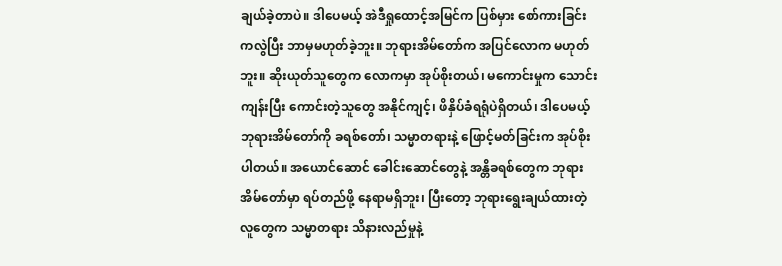ချယ်ခဲ့တာပဲ။ ဒါပေမယ့် အဲဒီရှုထောင့်အမြင်က ပြစ်မှား စော်ကားခြင်းကလွဲပြီး ဘာမှမဟုတ်ခဲ့ဘူး။ ဘုရားအိမ်တော်က အပြင်လောက မဟုတ်ဘူး။ ဆိုးယုတ်သူတွေက လောကမှာ အုပ်စိုးတယ်၊ မကောင်းမှုက သောင်းကျန်းပြီး ကောင်းတဲ့သူတွေ အနိုင်ကျင့်၊ ဖိနှိပ်ခံရရုံပဲရှိတယ်၊ ဒါပေမယ့် ဘုရားအိမ်တော်ကို ခရစ်တော်၊ သမ္မာတရားနဲ့ ဖြောင့်မတ်ခြင်းက အုပ်စိုးပါတယ်။ အယောင်ဆောင် ခေါင်းဆောင်တွေနဲ့ အန္တိခရစ်တွေက ဘုရားအိမ်တော်မှာ ရပ်တည်ဖို့ နေရာမရှိဘူး၊ ပြီးတော့ ဘုရားရွေးချယ်ထားတဲ့လူတွေက သမ္မာတရား သိနားလည်မှုနဲ့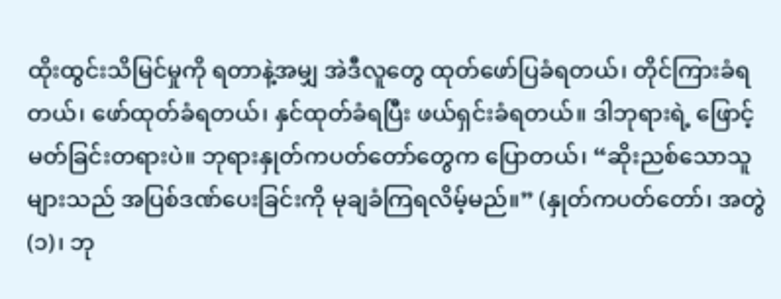ထိုးထွင်းသိမြင်မှုကို ရတာနဲ့အမျှ အဲဒီလူတွေ ထုတ်ဖော်ပြခံရတယ်၊ တိုင်ကြားခံရတယ်၊ ဖော်ထုတ်ခံရတယ်၊ နှင်ထုတ်ခံရပြီး ဖယ်ရှင်းခံရတယ်။ ဒါဘုရားရဲ့ ဖြောင့်မတ်ခြင်းတရားပဲ။ ဘုရားနှုတ်ကပတ်တော်တွေက ပြောတယ်၊ “ဆိုးညစ်သောသူများသည် အပြစ်ဒဏ်ပေးခြင်းကို မုချခံကြရလိမ့်မည်။” (နှုတ်ကပတ်တော်၊ အတွဲ (၁)၊ ဘု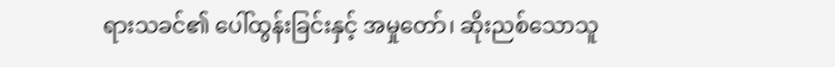ရားသခင်၏ ပေါ်ထွန်းခြင်းနှင့် အမှုတော်၊ ဆိုးညစ်သောသူ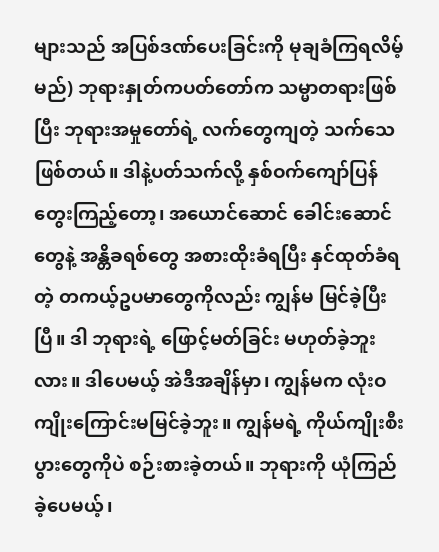များသည် အပြစ်ဒဏ်ပေးခြင်းကို မုချခံကြရလိမ့်မည်) ဘုရားနှုတ်ကပတ်တော်က သမ္မာတရားဖြစ်ပြီး ဘုရားအမှုတော်ရဲ့ လက်တွေကျတဲ့ သက်သေဖြစ်တယ်။ ဒါနဲ့ပတ်သက်လို့ နှစ်ဝက်ကျော်ပြန်တွေးကြည့်တော့၊ အယောင်ဆောင် ခေါင်းဆောင်တွေနဲ့ အန္တိခရစ်တွေ အစားထိုးခံရပြီး နှင်ထုတ်ခံရတဲ့ တကယ့်ဥပမာတွေကိုလည်း ကျွန်မ မြင်ခဲ့ပြီးပြီ။ ဒါ ဘုရားရဲ့ ဖြောင့်မတ်ခြင်း မဟုတ်ခဲ့ဘူးလား။ ဒါပေမယ့် အဲဒီအချိန်မှာ၊ ကျွန်မက လုံးဝ ကျိုးကြောင်းမမြင်ခဲ့ဘူး။ ကျွန်မရဲ့ ကိုယ်ကျိုးစီးပွားတွေကိုပဲ စဉ်းစားခဲ့တယ်။ ဘုရားကို ယုံကြည်ခဲ့ပေမယ့်၊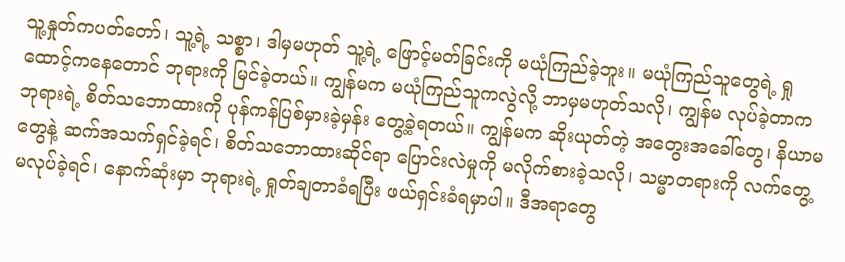သူ့နှုတ်ကပတ်တော်၊ သူ့ရဲ့ သစ္စာ၊ ဒါမှမဟုတ် သူ့ရဲ့ ဖြောင့်မတ်ခြင်းကို မယုံကြည်ခဲ့ဘူး။ မယုံကြည်သူတွေရဲ့ ရှုထောင့်ကနေတောင် ဘုရားကို မြင်ခဲ့တယ်။ ကျွန်မက မယုံကြည်သူကလွဲလို့ ဘာမှမဟုတ်သလို၊ ကျွန်မ လုပ်ခဲ့တာက ဘုရားရဲ့ စိတ်သဘောထားကို ပုန်ကန်ပြစ်မှားခဲ့မှန်း တွေ့ခဲ့ရတယ်။ ကျွန်မက ဆိုးယုတ်တဲ့ အတွေးအခေါ်တွေ၊ နိယာမတွေနဲ့ ဆက်အသက်ရှင်ခဲ့ရင်၊ စိတ်သဘောထားဆိုင်ရာ ပြောင်းလဲမှုကို မလိုက်စားခဲ့သလို၊ သမ္မာတရားကို လက်တွေ့မလုပ်ခဲ့ရင်၊ နောက်ဆုံးမှာ ဘုရားရဲ့ ရှုတ်ချတာခံရပြီး ဖယ်ရှင်းခံရမှာပါ။ ဒီအရာတွေ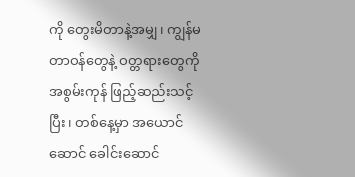ကို တွေးမိတာနဲ့အမျှ၊ ကျွန်မတာဝန်တွေနဲ့ ဝတ္တရားတွေကို အစွမ်းကုန် ဖြည့်ဆည်းသင့်ပြီး၊ တစ်နေ့မှာ အယောင်ဆောင် ခေါင်းဆောင်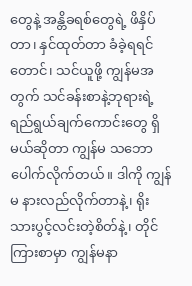တွေနဲ့ အန္တိခရစ်တွေရဲ့ ဖိနှိပ်တာ၊ နှင်ထုတ်တာ ခံခဲ့ရရင်တောင်၊ သင်ယူဖို့ ကျွန်မအတွက် သင်ခန်းစာနဲ့ဘုရားရဲ့ ရည်ရွယ်ချက်ကောင်းတွေ ရှိမယ်ဆိုတာ ကျွန်မ သဘောပေါက်လိုက်တယ်။ ဒါကို ကျွန်မ နားလည်လိုက်တာနဲ့၊ ရိုးသားပွင့်လင်းတဲ့စိတ်နဲ့၊ တိုင်ကြားစာမှာ ကျွန်မနာ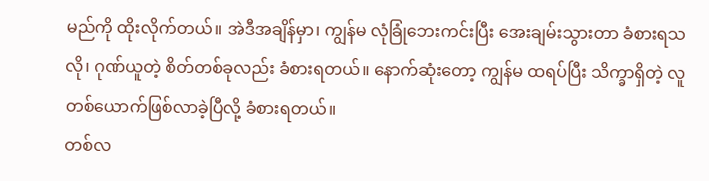မည်ကို ထိုးလိုက်တယ်။ အဲဒီအချိန်မှာ၊ ကျွန်မ လုံခြုံဘေးကင်းပြီး အေးချမ်းသွားတာ ခံစားရသလို၊ ဂုဏ်ယူတဲ့ စိတ်တစ်ခုလည်း ခံစားရတယ်။ နောက်ဆုံးတော့ ကျွန်မ ထရပ်ပြီး သိက္ခာရှိတဲ့ လူတစ်ယောက်ဖြစ်လာခဲ့ပြီလို့ ခံစားရတယ်။
တစ်လ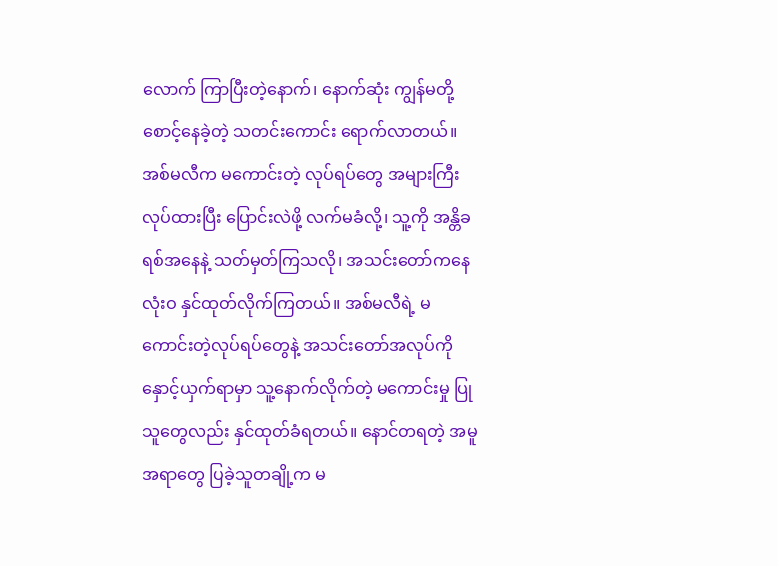လောက် ကြာပြီးတဲ့နောက်၊ နောက်ဆုံး ကျွန်မတို့ စောင့်နေခဲ့တဲ့ သတင်းကောင်း ရောက်လာတယ်။ အစ်မလီက မကောင်းတဲ့ လုပ်ရပ်တွေ အများကြီးလုပ်ထားပြီး ပြောင်းလဲဖို့ လက်မခံလို့၊ သူ့ကို အန္တိခရစ်အနေနဲ့ သတ်မှတ်ကြသလို၊ အသင်းတော်ကနေ လုံးဝ နှင်ထုတ်လိုက်ကြတယ်။ အစ်မလီရဲ့ မကောင်းတဲ့လုပ်ရပ်တွေနဲ့ အသင်းတော်အလုပ်ကို နှောင့်ယှက်ရာမှာ သူ့နောက်လိုက်တဲ့ မကောင်းမှု ပြုသူတွေလည်း နှင်ထုတ်ခံရတယ်။ နောင်တရတဲ့ အမူအရာတွေ ပြခဲ့သူတချို့က မ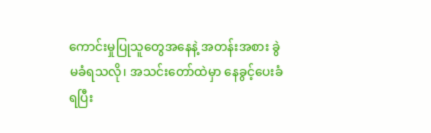ကောင်းမှုပြုသူတွေအနေနဲ့ အတန်းအစား ခွဲမခံရသလို၊ အသင်းတော်ထဲမှာ နေခွင့်ပေးခံရပြီး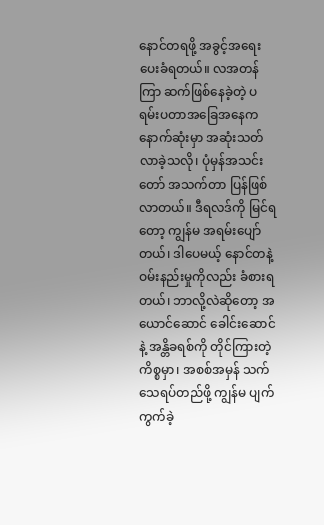နောင်တရဖို့ အခွင့်အရေး ပေးခံရတယ်။ လအတန်ကြာ ဆက်ဖြစ်နေခဲ့တဲ့ ပရမ်းပတာအခြေအနေက နောက်ဆုံးမှာ အဆုံးသတ်လာခဲ့သလို၊ ပုံမှန်အသင်းတော် အသက်တာ ပြန်ဖြစ်လာတယ်။ ဒီရလဒ်ကို မြင်ရတော့ ကျွန်မ အရမ်းပျော်တယ်၊ ဒါပေမယ့် နောင်တနဲ့ ဝမ်းနည်းမှုကိုလည်း ခံစားရတယ်၊ ဘာလို့လဲဆိုတော့ အယောင်ဆောင် ခေါင်းဆောင်နဲ့ အန္တိခရစ်ကို တိုင်ကြားတဲ့ ကိစ္စမှာ၊ အစစ်အမှန် သက်သေရပ်တည်ဖို့ ကျွန်မ ပျက်ကွက်ခဲ့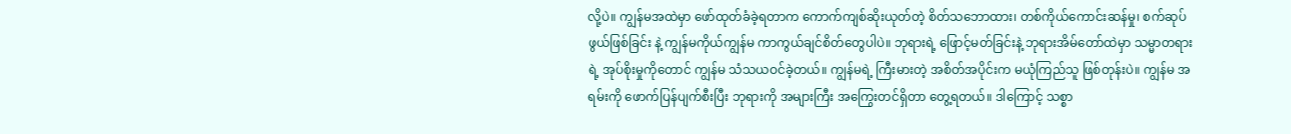လို့ပဲ။ ကျွန်မအထဲမှာ ဖော်ထုတ်ခံခဲ့ရတာက ကောက်ကျစ်ဆိုးယုတ်တဲ့ စိတ်သဘောထား၊ တစ်ကိုယ်ကောင်းဆန်မှု၊ စက်ဆုပ်ဖွယ်ဖြစ်ခြင်း နဲ့ ကျွန်မကိုယ်ကျွန်မ ကာကွယ်ချင်စိတ်တွေပါပဲ။ ဘုရားရဲ့ ဖြောင့်မတ်ခြင်းနဲ့ ဘုရားအိမ်တော်ထဲမှာ သမ္မာတရားရဲ့ အုပ်စိုးမှုကိုတောင် ကျွန်မ သံသယဝင်ခဲ့တယ်။ ကျွန်မရဲ့ ကြီးမားတဲ့ အစိတ်အပိုင်းက မယုံကြည်သူ ဖြစ်တုန်းပဲ။ ကျွန်မ အရမ်းကို ဖောက်ပြန်ပျက်စီးပြီး ဘုရားကို အများကြီး အကြွေးတင်ရှိတာ တွေ့ရတယ်။ ဒါကြောင့် သစ္စာ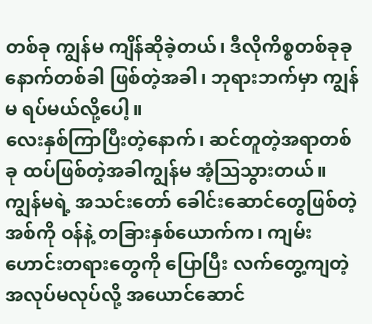တစ်ခု ကျွန်မ ကျိန်ဆိုခဲ့တယ်၊ ဒီလိုကိစ္စတစ်ခုခု နောက်တစ်ခါ ဖြစ်တဲ့အခါ၊ ဘုရားဘက်မှာ ကျွန်မ ရပ်မယ်လို့ပေါ့။
လေးနှစ်ကြာပြီးတဲ့နောက်၊ ဆင်တူတဲ့အရာတစ်ခု ထပ်ဖြစ်တဲ့အခါကျွန်မ အံ့ဩသွားတယ်။ ကျွန်မရဲ့ အသင်းတော် ခေါင်းဆောင်တွေဖြစ်တဲ့ အစ်ကို ဝန်နဲ့ တခြားနှစ်ယောက်က၊ ကျမ်းဟောင်းတရားတွေကို ပြောပြီး လက်တွေ့ကျတဲ့ အလုပ်မလုပ်လို့ အယောင်ဆောင်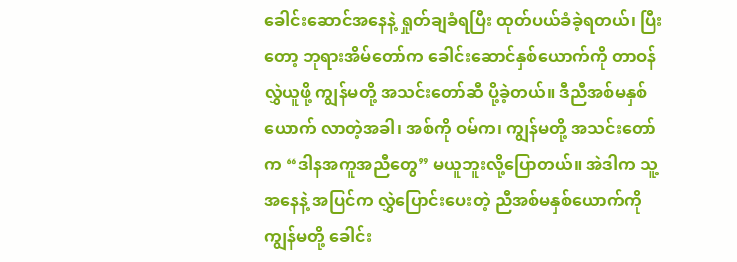ခေါင်းဆောင်အနေနဲ့ ရှုတ်ချခံရပြီး ထုတ်ပယ်ခံခဲ့ရတယ်၊ ပြီးတော့ ဘုရားအိမ်တော်က ခေါင်းဆောင်နှစ်ယောက်ကို တာဝန်လွှဲယူဖို့ ကျွန်မတို့ အသင်းတော်ဆီ ပို့ခဲ့တယ်။ ဒီညီအစ်မနှစ်ယောက် လာတဲ့အခါ၊ အစ်ကို ဝမ်က၊ ကျွန်မတို့ အသင်းတော်က “ဒါနအကူအညီတွေ” မယူဘူးလို့ပြောတယ်။ အဲဒါက သူ့အနေနဲ့ အပြင်က လွှဲပြောင်းပေးတဲ့ ညီအစ်မနှစ်ယောက်ကို ကျွန်မတို့ ခေါင်း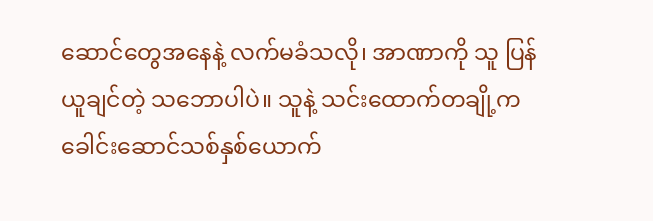ဆောင်တွေအနေနဲ့ လက်မခံသလို၊ အာဏာကို သူ ပြန်ယူချင်တဲ့ သဘောပါပဲ။ သူနဲ့ သင်းထောက်တချို့က ခေါင်းဆောင်သစ်နှစ်ယောက်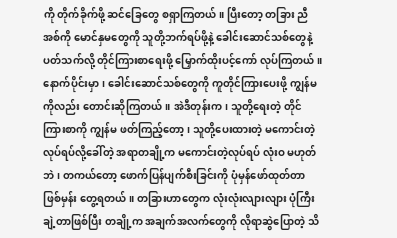ကို တိုက်ခိုက်ဖို့ ဆင်ခြေတွေ စရှာကြတယ်။ ပြီးတော့ တခြား ညီအစ်ကို မောင်နှမတွေကို သူတို့ဘက်ရပ်ဖို့နဲ့ ခေါင်းဆောင်သစ်တွေနဲ့ ပတ်သက်လို့ တိုင်ကြားစာရေးဖို့ မြှောက်ထိုးပင့်ကော် လုပ်ကြတယ်။ နောက်ပိုင်းမှာ၊ ခေါင်းဆောင်သစ်တွေကို ကူတိုင်ကြားပေးဖို့ ကျွန်မကိုလည်း တောင်းဆိုကြတယ်။ အဲဒီတုန်းက၊ သူတို့ရေးတဲ့ တိုင်ကြားစာကို ကျွန်မ ဖတ်ကြည့်တော့၊ သူတို့ပေးထားတဲ့ မကောင်းတဲ့လုပ်ရပ်လို့ခေါ်တဲ့ အရာတချို့က မကောင်းတဲ့လုပ်ရပ် လုံးဝ မဟုတ်ဘဲ၊ တကယ်တော့ ဖောက်ပြန်ပျက်စီးခြင်းကို ပုံမှန်ဖော်ထုတ်တာ ဖြစ်မှန်း တွေ့ရတယ်။ တခြားဟာတွေက လုံးလုံးလျားလျား ပုံကြီးချဲ့တာဖြစ်ပြီး တချို့က အချက်အလက်တွေကို လိုရာဆွဲပြောတဲ့ သိ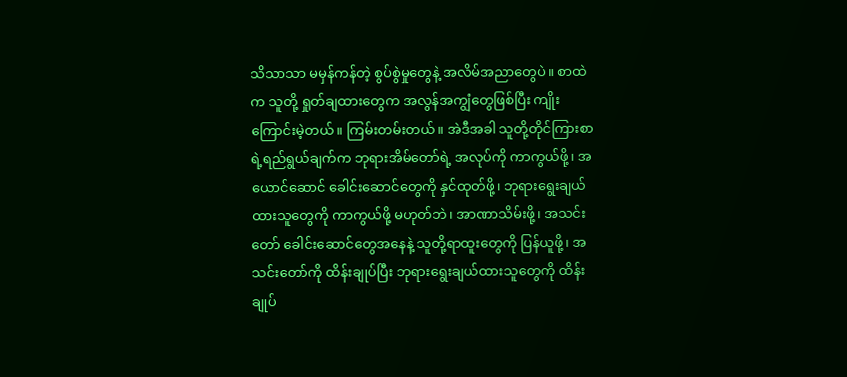သိသာသာ မမှန်ကန်တဲ့ စွပ်စွဲမှုတွေနဲ့ အလိမ်အညာတွေပဲ။ စာထဲက သူတို့ ရှုတ်ချထားတွေက အလွန်အကျွံတွေဖြစ်ပြီး ကျိုးကြောင်းမဲ့တယ်။ ကြမ်းတမ်းတယ်။ အဲဒီအခါ သူတို့တိုင်ကြားစာရဲ့ရည်ရွယ်ချက်က ဘုရားအိမ်တော်ရဲ့ အလုပ်ကို ကာကွယ်ဖို့၊ အယောင်ဆောင် ခေါင်းဆောင်တွေကို နှင်ထုတ်ဖို့၊ ဘုရားရွေးချယ်ထားသူတွေကို ကာကွယ်ဖို့ မဟုတ်ဘဲ၊ အာဏာသိမ်းဖို့၊ အသင်းတော် ခေါင်းဆောင်တွေအနေနဲ့ သူတို့ရာထူးတွေကို ပြန်ယူဖို့၊ အသင်းတော်ကို ထိန်းချုပ်ပြီး ဘုရားရွေးချယ်ထားသူတွေကို ထိန်းချုပ်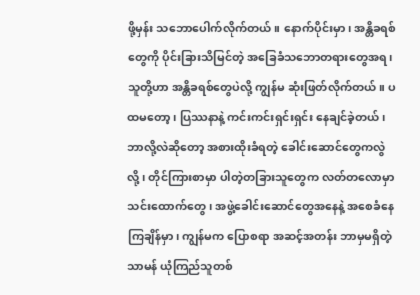ဖို့မှန်း သဘောပေါက်လိုက်တယ်။ နောက်ပိုင်းမှာ၊ အန္တိခရစ်တွေကို ပိုင်းခြားသိမြင်တဲ့ အခြေခံသဘောတရားတွေအရ၊ သူတို့ဟာ အန္တိခရစ်တွေပဲလို့ ကျွန်မ ဆုံးဖြတ်လိုက်တယ်။ ပထမတော့၊ ပြဿနာနဲ့ ကင်းကင်းရှင်းရှင်း နေချင်ခဲ့တယ်၊ ဘာလို့လဲဆိုတော့ အစားထိုးခံရတဲ့ ခေါင်းဆောင်တွေကလွဲလို့၊ တိုင်ကြားစာမှာ ပါတဲ့တခြားသူတွေက လတ်တလောမှာ သင်းထောက်တွေ၊ အဖွဲ့ခေါင်းဆောင်တွေအနေနဲ့ အစေခံနေကြချိန်မှာ၊ ကျွန်မက ပြောစရာ အဆင့်အတန်း ဘာမှမရှိတဲ့ သာမန် ယုံကြည်သူတစ်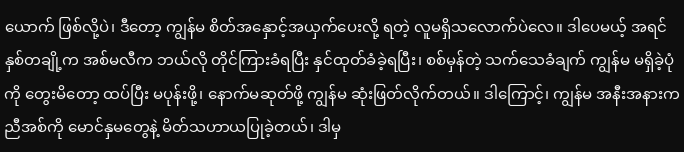ယောက် ဖြစ်လို့ပဲ၊ ဒီတော့ ကျွန်မ စိတ်အနှောင့်အယှက်ပေးလို့ ရတဲ့ လူမရှိသလောက်ပဲလေ။ ဒါပေမယ့် အရင်နှစ်တချို့က အစ်မလီက ဘယ်လို တိုင်ကြားခံရပြီး နှင်ထုတ်ခံခဲ့ရပြီး၊ စစ်မှန်တဲ့ သက်သေခံချက် ကျွန်မ မရှိခဲ့ပုံကို တွေးမိတော့ ထပ်ပြီး မပုန်းဖို့၊ နောက်မဆုတ်ဖို့ ကျွန်မ ဆုံးဖြတ်လိုက်တယ်။ ဒါကြောင့်၊ ကျွန်မ အနီးအနားက ညီအစ်ကို မောင်နှမတွေနဲ့ မိတ်သဟာယပြုခဲ့တယ်၊ ဒါမှ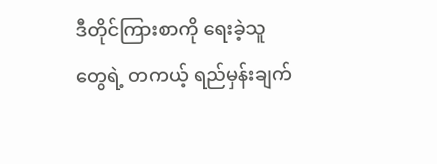ဒီတိုင်ကြားစာကို ရေးခဲ့သူတွေရဲ့ တကယ့် ရည်မှန်းချက်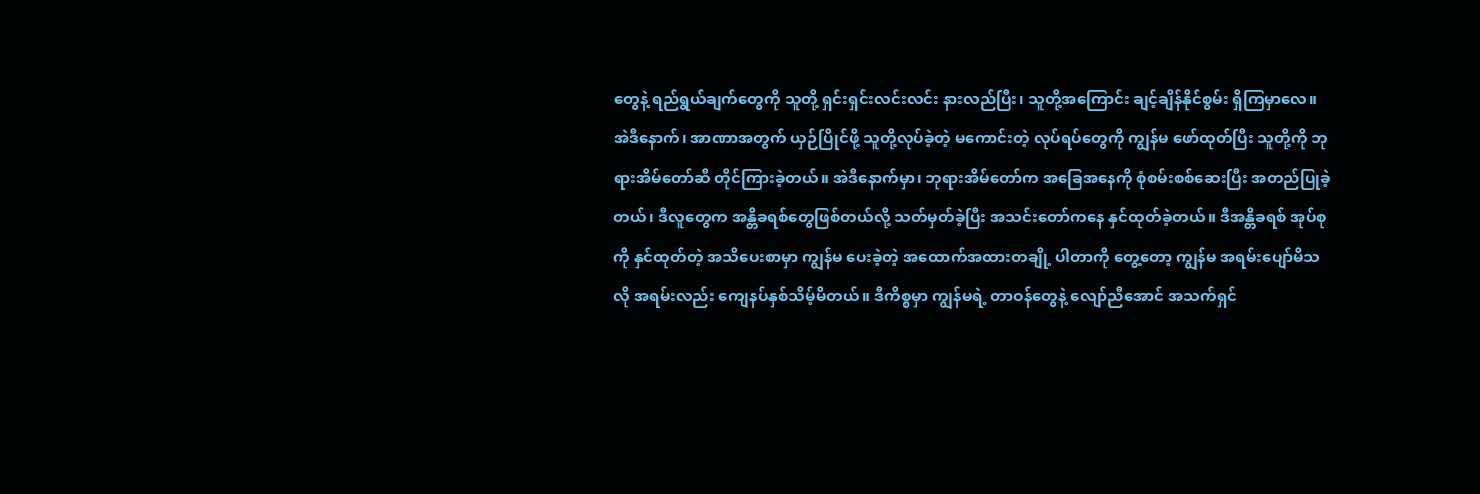တွေနဲ့ ရည်ရွယ်ချက်တွေကို သူတို့ ရှင်းရှင်းလင်းလင်း နားလည်ပြီး၊ သူတို့အကြောင်း ချင့်ချိန်နိုင်စွမ်း ရှိကြမှာလေ။ အဲဒီနောက်၊ အာဏာအတွက် ယှဉ်ပြိုင်ဖို့ သူတို့လုပ်ခဲ့တဲ့ မကောင်းတဲ့ လုပ်ရပ်တွေကို ကျွန်မ ဖော်ထုတ်ပြီး သူတို့ကို ဘုရားအိမ်တော်ဆီ တိုင်ကြားခဲ့တယ်။ အဲဒီနောက်မှာ၊ ဘုရားအိမ်တော်က အခြေအနေကို စုံစမ်းစစ်ဆေးပြီး အတည်ပြုခဲ့တယ်၊ ဒီလူတွေက အန္တိခရစ်တွေဖြစ်တယ်လို့ သတ်မှတ်ခဲ့ပြီး အသင်းတော်ကနေ နှင်ထုတ်ခဲ့တယ်။ ဒီအန္တိခရစ် အုပ်စုကို နှင်ထုတ်တဲ့ အသိပေးစာမှာ ကျွန်မ ပေးခဲ့တဲ့ အထောက်အထားတချို့ ပါတာကို တွေ့တော့ ကျွန်မ အရမ်းပျော်မိသလို အရမ်းလည်း ကျေနပ်နှစ်သိမ့်မိတယ်။ ဒီကိစ္စမှာ ကျွန်မရဲ့ တာဝန်တွေနဲ့ လျော်ညီအောင် အသက်ရှင်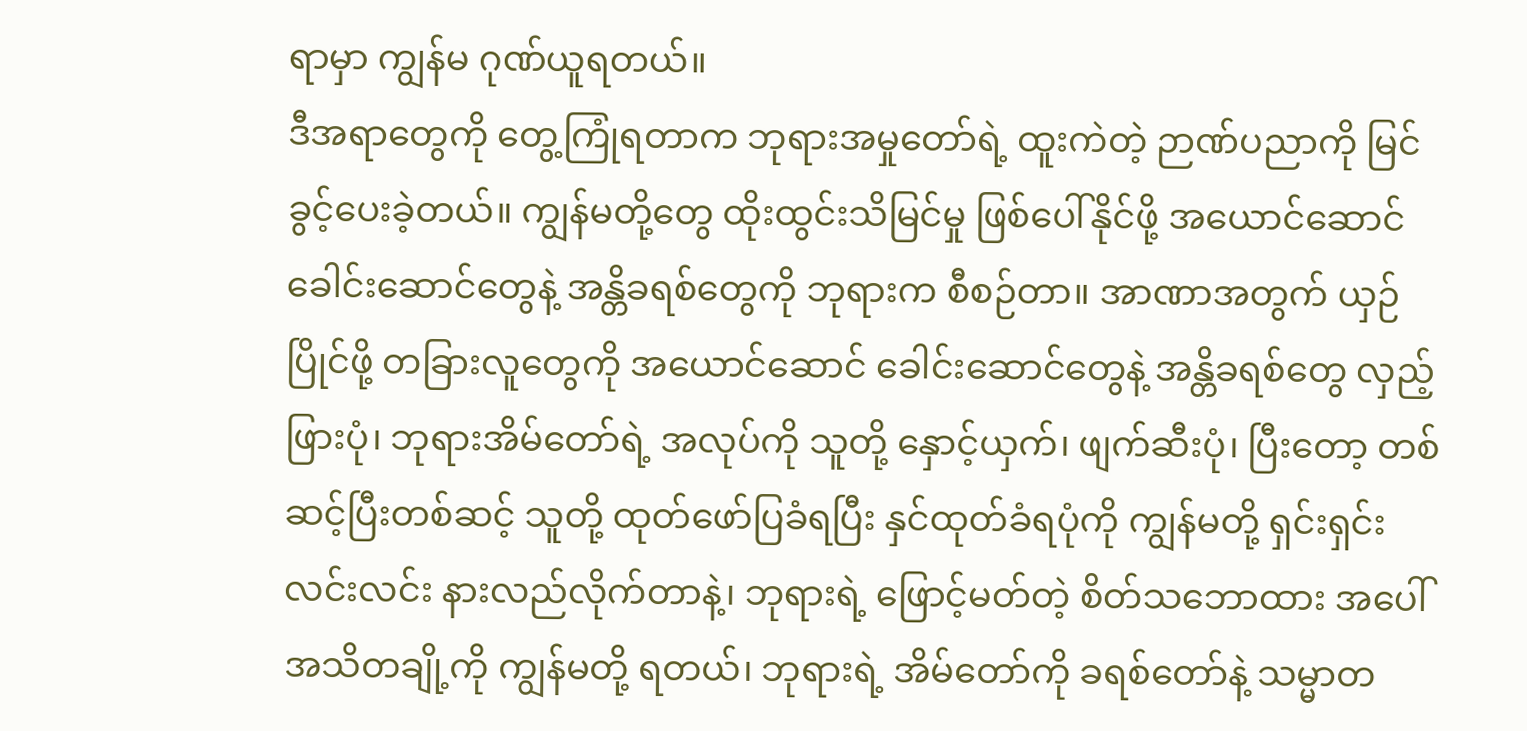ရာမှာ ကျွန်မ ဂုဏ်ယူရတယ်။
ဒီအရာတွေကို တွေ့ကြုံရတာက ဘုရားအမှုတော်ရဲ့ ထူးကဲတဲ့ ဉာဏ်ပညာကို မြင်ခွင့်ပေးခဲ့တယ်။ ကျွန်မတို့တွေ ထိုးထွင်းသိမြင်မှု ဖြစ်ပေါ်နိုင်ဖို့ အယောင်ဆောင် ခေါင်းဆောင်တွေနဲ့ အန္တိခရစ်တွေကို ဘုရားက စီစဉ်တာ။ အာဏာအတွက် ယှဉ်ပြိုင်ဖို့ တခြားလူတွေကို အယောင်ဆောင် ခေါင်းဆောင်တွေနဲ့ အန္တိခရစ်တွေ လှည့်ဖြားပုံ၊ ဘုရားအိမ်တော်ရဲ့ အလုပ်ကို သူတို့ နှောင့်ယှက်၊ ဖျက်ဆီးပုံ၊ ပြီးတော့ တစ်ဆင့်ပြီးတစ်ဆင့် သူတို့ ထုတ်ဖော်ပြခံရပြီး နှင်ထုတ်ခံရပုံကို ကျွန်မတို့ ရှင်းရှင်းလင်းလင်း နားလည်လိုက်တာနဲ့၊ ဘုရားရဲ့ ဖြောင့်မတ်တဲ့ စိတ်သဘောထား အပေါ် အသိတချို့ကို ကျွန်မတို့ ရတယ်၊ ဘုရားရဲ့ အိမ်တော်ကို ခရစ်တော်နဲ့ သမ္မာတ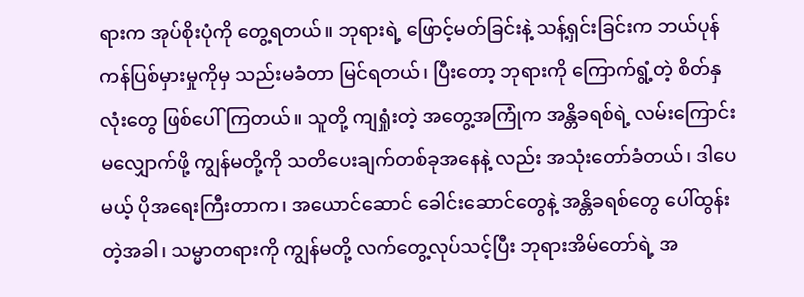ရားက အုပ်စိုးပုံကို တွေ့ရတယ်။ ဘုရားရဲ့ ဖြောင့်မတ်ခြင်းနဲ့ သန့်ရှင်းခြင်းက ဘယ်ပုန်ကန်ပြစ်မှားမှုကိုမှ သည်းမခံတာ မြင်ရတယ်၊ ပြီးတော့ ဘုရားကို ကြောက်ရွံ့တဲ့ စိတ်နှလုံးတွေ ဖြစ်ပေါ်ကြတယ်။ သူတို့ ကျရှုံးတဲ့ အတွေ့အကြုံက အန္တိခရစ်ရဲ့ လမ်းကြောင်း မလျှောက်ဖို့ ကျွန်မတို့ကို သတိပေးချက်တစ်ခုအနေနဲ့ လည်း အသုံးတော်ခံတယ်၊ ဒါပေမယ့် ပိုအရေးကြီးတာက၊ အယောင်ဆောင် ခေါင်းဆောင်တွေနဲ့ အန္တိခရစ်တွေ ပေါ်ထွန်းတဲ့အခါ၊ သမ္မာတရားကို ကျွန်မတို့ လက်တွေ့လုပ်သင့်ပြီး ဘုရားအိမ်တော်ရဲ့ အ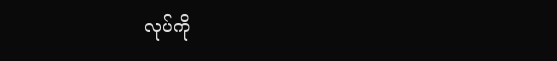လုပ်ကို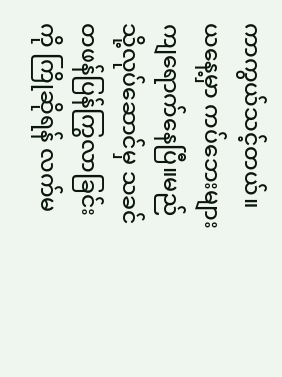ကာကွယ်သင့်တယ်။
ယနေ့မှာ ကပ်ဘေးများကျရောက်နေပြီ။မည်သို့လုပ်ဆောင်မှ သခင်တဖန်ပြန်ကြွလာခြင်းကို ကြိုဆိုရန် လက်မ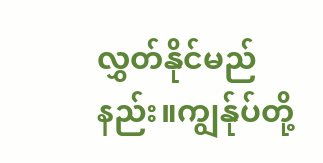လွှတ်နိုင်မည်နည်း။ကျွန်ုပ်တို့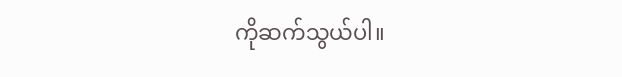ကိုဆက်သွယ်ပါ။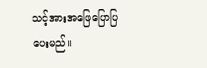သင့်အားအဖြေပြောပြပေးမည်။